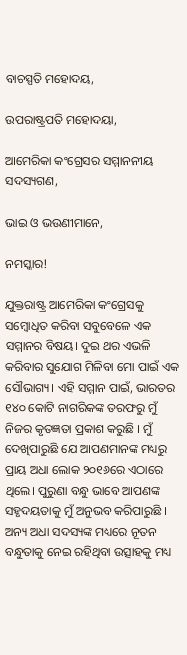ବାଚସ୍ପତି ମହୋଦୟ,

ଉପରାଷ୍ଟ୍ରପତି ମହୋଦୟା,

ଆମେରିକା କଂଗ୍ରେସର ସମ୍ମାନନୀୟ ସଦସ୍ୟଗଣ,

ଭାଇ ଓ ଭଉଣୀମାନେ,

ନମସ୍କାର!

ଯୁକ୍ତରାଷ୍ଟ୍ର ଆମେରିକା କଂଗ୍ରେସକୁ ସମ୍ବୋଧିତ କରିବା ସବୁବେଳେ ଏକ ସମ୍ମାନର ବିଷୟ। ଦୁଇ ଥର ଏଭଳି କରିବାର ସୁଯୋଗ ମିଳିବା ମୋ ପାଇଁ ଏକ ସୌଭାଗ୍ୟ। ଏହି ସମ୍ମାନ ପାଇଁ, ଭାରତର ୧୪୦ କୋଟି ନାଗରିକଙ୍କ ତରଫରୁ ମୁଁ ନିଜର କୃତଜ୍ଞତା ପ୍ରକାଶ କରୁଛି । ମୁଁ ଦେଖିପାରୁଛି ଯେ ଆପଣମାନଙ୍କ ମଧ୍ୟରୁ ପ୍ରାୟ ଅଧା ଲୋକ ୨୦୧୬ରେ ଏଠାରେ ଥିଲେ। ପୁରୁଣା ବନ୍ଧୁ ଭାବେ ଆପଣଙ୍କ ସହୃଦୟତାକୁ ମୁଁ ଅନୁଭବ କରିପାରୁଛି । ଅନ୍ୟ ଅଧା ସଦସ୍ୟଙ୍କ ମଧ୍ୟରେ ନୂତନ ବନ୍ଧୁତାକୁ ନେଇ ରହିଥିବା ଉତ୍ସାହକୁ ମଧ୍ୟ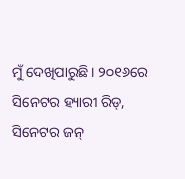ମୁଁ ଦେଖିପାରୁଛି। ୨୦୧୬ରେ ସିନେଟର ହ୍ୟାରୀ ରିଡ୍‌, ସିନେଟର ଜନ୍‌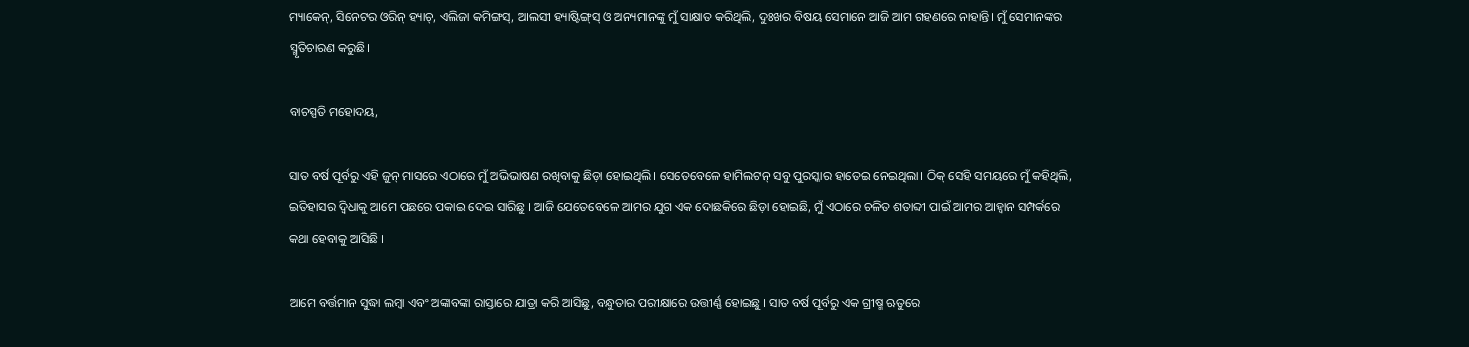ମ୍ୟାକେନ୍‌, ସିନେଟର ଓରିନ୍‌ ହ୍ୟାଚ୍‌, ଏଲିଜା କମିଙ୍ଗସ୍‌, ଆଲସୀ ହ୍ୟାଷ୍ଟିଙ୍ଗ୍‌ସ୍‌ ଓ ଅନ୍ୟମାନଙ୍କୁ ମୁଁ ସାକ୍ଷାତ କରିଥିଲି, ଦୁଃଖର ବିଷୟ ସେମାନେ ଆଜି ଆମ ଗହଣରେ ନାହାନ୍ତି। ମୁଁ ସେମାନଙ୍କର ସ୍ମୃତିଚାରଣ କରୁଛି।

ବାଚସ୍ପତି ମହୋଦୟ,

ସାତ ବର୍ଷ ପୂର୍ବରୁ ଏହି ଜୁନ୍‌ ମାସରେ ଏଠାରେ ମୁଁ ଅଭିଭାଷଣ ରଖିବାକୁ ଛିଡ଼ା ହୋଇଥିଲି। ସେତେବେଳେ ହାମିଲଟନ୍‌ ସବୁ ପୁରସ୍କାର ହାତେଇ ନେଇଥିଲା। ଠିକ୍‌ ସେହି ସମୟରେ ମୁଁ କହିଥିଲି, ଇତିହାସର ଦ୍ୱିଧାକୁ ଆମେ ପଛରେ ପକାଇ ଦେଇ ସାରିଛୁ । ଆଜି ଯେତେବେଳେ ଆମର ଯୁଗ ଏକ ଦୋଛକିରେ ଛିଡ଼ା ହୋଇଛି, ମୁଁ ଏଠାରେ ଚଳିତ ଶତାବ୍ଦୀ ପାଇଁ ଆମର ଆହ୍ୱାନ ସମ୍ପର୍କରେ କଥା ହେବାକୁ ଆସିଛି ।

ଆମେ ବର୍ତ୍ତମାନ ସୁଦ୍ଧା ଲମ୍ବା ଏବଂ ଅଙ୍କାବଙ୍କା ରାସ୍ତାରେ ଯାତ୍ରା କରି ଆସିଛୁ, ବନ୍ଧୁତାର ପରୀକ୍ଷାରେ ଉତ୍ତୀର୍ଣ୍ଣ ହୋଇଛୁ । ସାତ ବର୍ଷ ପୂର୍ବରୁ ଏକ ଗ୍ରୀଷ୍ମ ଋତୁରେ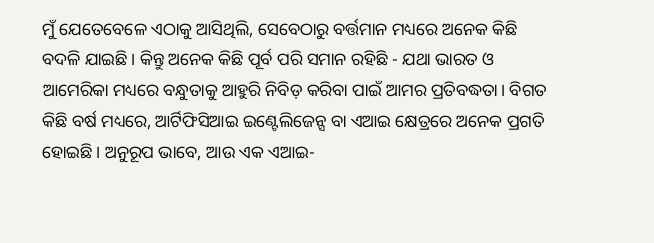ମୁଁ ଯେତେବେଳେ ଏଠାକୁ ଆସିଥିଲି, ସେବେଠାରୁ ବର୍ତ୍ତମାନ ମଧ୍ୟରେ ଅନେକ କିଛି ବଦଳି ଯାଇଛି। କିନ୍ତୁ ଅନେକ କିଛି ପୂର୍ବ ପରି ସମାନ ରହିଛି - ଯଥା ଭାରତ ଓ ଆମେରିକା ମଧ୍ୟରେ ବନ୍ଧୁତାକୁ ଆହୁରି ନିବିଡ଼ କରିବା ପାଇଁ ଆମର ପ୍ରତିବଦ୍ଧତା। ବିଗତ କିଛି ବର୍ଷ ମଧ୍ୟରେ, ଆର୍ଟିଫିସିଆଇ ଇଣ୍ଟେଲିଜେନ୍ସ ବା ଏଆଇ କ୍ଷେତ୍ରରେ ଅନେକ ପ୍ରଗତି ହୋଇଛି। ଅନୁରୂପ ଭାବେ, ଆଉ ଏକ ଏଆଇ-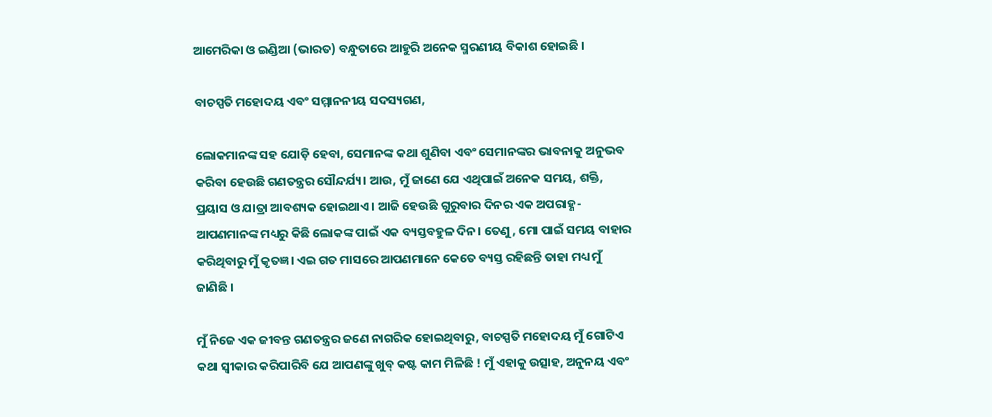ଆମେରିକା ଓ ଇଣ୍ଡିଆ (ଭାରତ) ବନ୍ଧୁତାରେ ଆହୁରି ଅନେକ ସ୍ମରଣୀୟ ବିକାଶ ହୋଇଛି ।

ବାଚସ୍ପତି ମହୋଦୟ ଏବଂ ସମ୍ମାନନୀୟ ସଦସ୍ୟଗଣ,

ଲୋକମାନଙ୍କ ସହ ଯୋଡ଼ି ହେବା, ସେମାନଙ୍କ କଥା ଶୁଣିବା ଏବଂ ସେମାନଙ୍କର ଭାବନାକୁ ଅନୁଭବ କରିବା ହେଉଛି ଗଣତନ୍ତ୍ରର ସୌନ୍ଦର୍ଯ୍ୟ। ଆଉ, ମୁଁ ଜାଣେ ଯେ ଏଥିପାଇଁ ଅନେକ ସମୟ, ଶକ୍ତି, ପ୍ରୟାସ ଓ ଯାତ୍ରା ଆବଶ୍ୟକ ହୋଇଥାଏ। ଆଜି ହେଉଛି ଗୁରୁବାର ଦିନର ଏକ ଅପରାହ୍ଣ-ଆପଣମାନଙ୍କ ମଧ୍ୟରୁ କିଛି ଲୋକଙ୍କ ପାଇଁ ଏକ ବ୍ୟସ୍ତବହୁଳ ଦିନ। ତେଣୁ, ମୋ ପାଇଁ ସମୟ ବାହାର କରିଥିବାରୁ ମୁଁ କୃତଜ୍ଞ। ଏଇ ଗତ ମାସରେ ଆପଣମାନେ କେତେ ବ୍ୟସ୍ତ ରହିଛନ୍ତି ତାହା ମଧ୍ୟ ମୁଁ ଜାଣିଛି ।

ମୁଁ ନିଜେ ଏକ ଜୀବନ୍ତ ଗଣତନ୍ତ୍ରର ଜଣେ ନାଗରିକ ହୋଇଥିବାରୁ, ବାଚସ୍ପତି ମହୋଦୟ ମୁଁ ଗୋଟିଏ କଥା ସ୍ୱୀକାର କରିପାରିବି ଯେ ଆପଣଙ୍କୁ ଖୁବ୍‌ କଷ୍ଟ କାମ ମିଳିଛି ! ମୁଁ ଏହାକୁ ଉତ୍ସାହ, ଅନୁନୟ ଏବଂ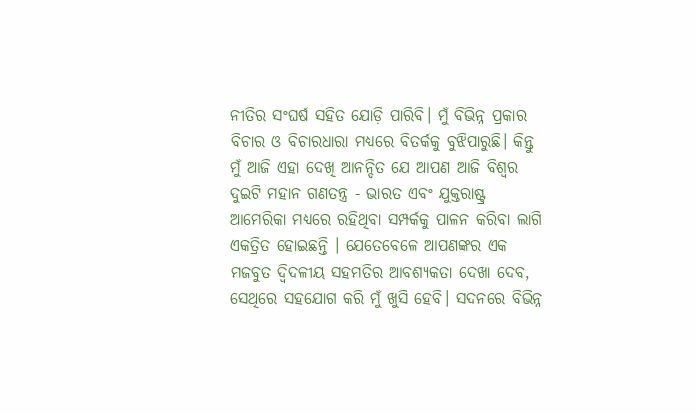ନୀତିର ସଂଘର୍ଷ ସହିତ ଯୋଡ଼ି ପାରିବି। ମୁଁ ବିଭିନ୍ନ ପ୍ରକାର ବିଚାର ଓ ବିଚାରଧାରା ମଧ୍ୟରେ ବିତର୍କକୁ ବୁଝିପାରୁଛି। କିନ୍ତୁ ମୁଁ ଆଜି ଏହା ଦେଖି ଆନନ୍ଦିତ ଯେ ଆପଣ ଆଜି ବିଶ୍ୱର ଦୁଇଟି ମହାନ ଗଣତନ୍ତ୍ର - ଭାରତ ଏବଂ ଯୁକ୍ତରାଷ୍ଟ୍ର ଆମେରିକା ମଧ୍ୟରେ ରହିଥିବା ସମ୍ପର୍କକୁ ପାଳନ କରିବା ଲାଗି ଏକତ୍ରିତ ହୋଇଛନ୍ତି । ଯେତେବେଳେ ଆପଣଙ୍କର ଏକ ମଜବୁତ ଦ୍ୱିଦଳୀୟ ସହମତିର ଆବଶ୍ୟକତା ଦେଖା ଦେବ, ସେଥିରେ ସହଯୋଗ କରି ମୁଁ ଖୁସି ହେବି। ସଦନରେ ବିଭିନ୍ନ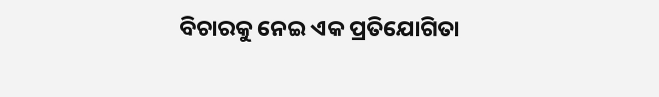ବିଚାରକୁ ନେଇ ଏକ ପ୍ରତିଯୋଗିତା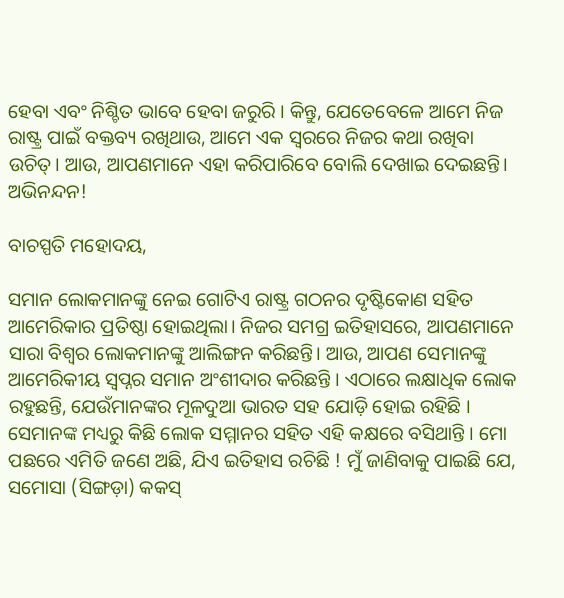ହେବା ଏବଂ ନିଶ୍ଚିତ ଭାବେ ହେବା ଜରୁରି । କିନ୍ତୁ, ଯେତେବେଳେ ଆମେ ନିଜ ରାଷ୍ଟ୍ର ପାଇଁ ବକ୍ତବ୍ୟ ରଖିଥାଉ, ଆମେ ଏକ ସ୍ୱରରେ ନିଜର କଥା ରଖିବା ଉଚିତ୍‌। ଆଉ, ଆପଣମାନେ ଏହା କରିପାରିବେ ବୋଲି ଦେଖାଇ ଦେଇଛନ୍ତି। ଅଭିନନ୍ଦନ!

ବାଚସ୍ପତି ମହୋଦୟ,

ସମାନ ଲୋକମାନଙ୍କୁ ନେଇ ଗୋଟିଏ ରାଷ୍ଟ୍ର ଗଠନର ଦୃଷ୍ଟିକୋଣ ସହିତ ଆମେରିକାର ପ୍ରତିଷ୍ଠା ହୋଇଥିଲା। ନିଜର ସମଗ୍ର ଇତିହାସରେ, ଆପଣମାନେ ସାରା ବିଶ୍ୱର ଲୋକମାନଙ୍କୁ ଆଲିଙ୍ଗନ କରିଛନ୍ତି। ଆଉ, ଆପଣ ସେମାନଙ୍କୁ ଆମେରିକୀୟ ସ୍ୱପ୍ନର ସମାନ ଅଂଶୀଦାର କରିଛନ୍ତି । ଏଠାରେ ଲକ୍ଷାଧିକ ଲୋକ ରହୁଛନ୍ତି, ଯେଉଁମାନଙ୍କର ମୂଳଦୁଆ ଭାରତ ସହ ଯୋଡ଼ି ହୋଇ ରହିଛି । ସେମାନଙ୍କ ମଧ୍ୟରୁ କିଛି ଲୋକ ସମ୍ମାନର ସହିତ ଏହି କକ୍ଷରେ ବସିଥାନ୍ତି । ମୋ ପଛରେ ଏମିତି ଜଣେ ଅଛି, ଯିଏ ଇତିହାସ ରଚିଛି ! ମୁଁ ଜାଣିବାକୁ ପାଇଛି ଯେ, ସମୋସା (ସିଙ୍ଗଡ଼ା) କକସ୍‌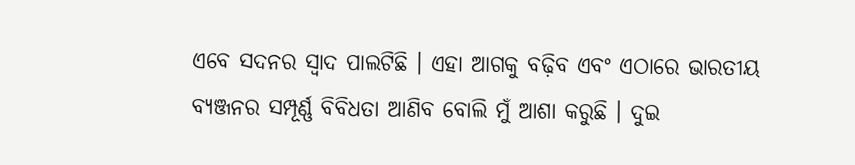ଏବେ ସଦନର ସ୍ୱାଦ ପାଲଟିଛି । ଏହା ଆଗକୁ ବଢ଼ିବ ଏବଂ ଏଠାରେ ଭାରତୀୟ ବ୍ୟଞ୍ଜନର ସମ୍ପୂର୍ଣ୍ଣ ବିବିଧତା ଆଣିବ ବୋଲି ମୁଁ ଆଶା କରୁଛି । ଦୁଇ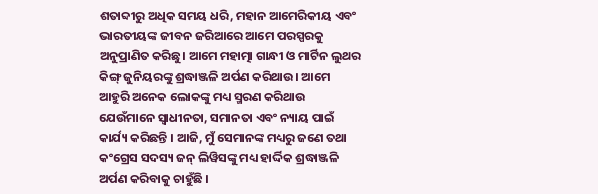ଶତାବ୍ଦୀରୁ ଅଧିକ ସମୟ ଧରି, ମହାନ ଆମେରିକୀୟ ଏବଂ ଭାରତୀୟଙ୍କ ଜୀବନ ଜରିଆରେ ଆମେ ପରସ୍ପରକୁ ଅନୁପ୍ରାଣିତ କରିଛୁ। ଆମେ ମହାତ୍ମା ଗାନ୍ଧୀ ଓ ମାର୍ଟିନ ଲୁଥର କିଙ୍ଗ୍‌ ଜୁନିୟରଙ୍କୁ ଶ୍ରଦ୍ଧାଞ୍ଜଳି ଅର୍ପଣ କରିଥାଉ। ଆମେ ଆହୁରି ଅନେକ ଲୋକଙ୍କୁ ମଧ୍ୟ ସ୍ମରଣ କରିଥାଉ ଯେଉଁମାନେ ସ୍ୱାଧୀନତା, ସମାନତା ଏବଂ ନ୍ୟାୟ ପାଇଁ କାର୍ଯ୍ୟ କରିଛନ୍ତି । ଆଜି, ମୁଁ ସେମାନଙ୍କ ମଧ୍ୟରୁ ଜଣେ ତଥା କଂଗ୍ରେସ ସଦସ୍ୟ ଜନ୍‌ ଲିୱିସଙ୍କୁ ମଧ୍ୟ ହାର୍ଦ୍ଦିକ ଶ୍ରଦ୍ଧାଞ୍ଜଳି ଅର୍ପଣ କରିବାକୁ ଚାହୁଁଛି ।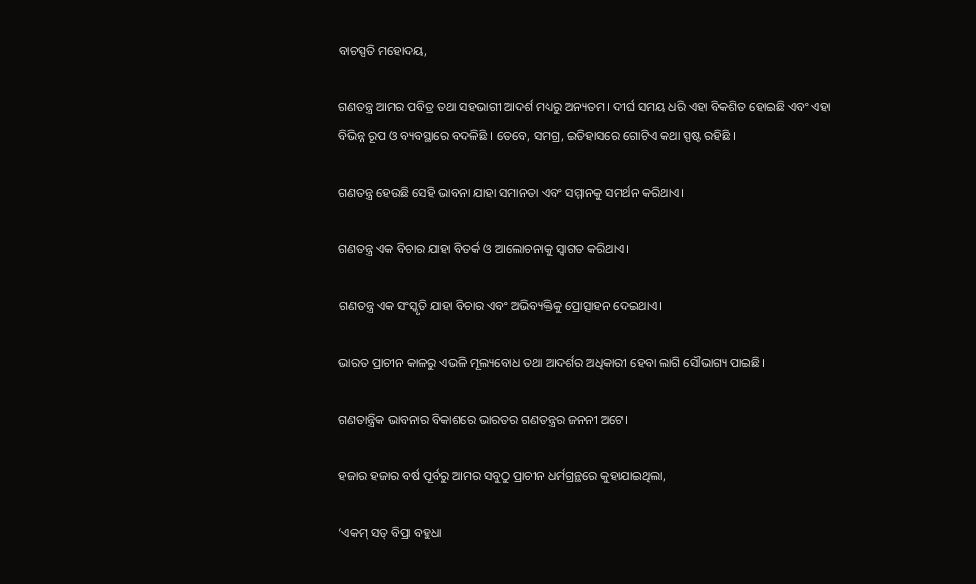ବାଚସ୍ପତି ମହୋଦୟ,

ଗଣତନ୍ତ୍ର ଆମର ପବିତ୍ର ତଥା ସହଭାଗୀ ଆଦର୍ଶ ମଧ୍ୟରୁ ଅନ୍ୟତମ। ଦୀର୍ଘ ସମୟ ଧରି ଏହା ବିକଶିତ ହୋଇଛି ଏବଂ ଏହା ବିଭିନ୍ନ ରୂପ ଓ ବ୍ୟବସ୍ଥାରେ ବଦଳିଛି । ତେବେ, ସମଗ୍ର, ଇତିହାସରେ ଗୋଟିଏ କଥା ସ୍ପଷ୍ଟ ରହିଛି ।

ଗଣତନ୍ତ୍ର ହେଉଛି ସେହି ଭାବନା ଯାହା ସମାନତା ଏବଂ ସମ୍ମାନକୁ ସମର୍ଥନ କରିଥାଏ।

ଗଣତନ୍ତ୍ର ଏକ ବିଚାର ଯାହା ବିତର୍କ ଓ ଆଲୋଚନାକୁ ସ୍ୱାଗତ କରିଥାଏ।

ଗଣତନ୍ତ୍ର ଏକ ସଂସ୍କୃତି ଯାହା ବିଚାର ଏବଂ ଅଭିବ୍ୟକ୍ତିକୁ ପ୍ରୋତ୍ସାହନ ଦେଇଥାଏ।

ଭାରତ ପ୍ରାଚୀନ କାଳରୁ ଏଭଳି ମୂଲ୍ୟବୋଧ ତଥା ଆଦର୍ଶର ଅଧିକାରୀ ହେବା ଲାଗି ସୌଭାଗ୍ୟ ପାଇଛି।

ଗଣତାନ୍ତ୍ରିକ ଭାବନାର ବିକାଶରେ ଭାରତର ଗଣତନ୍ତ୍ରର ଜନନୀ ଅଟେ।

ହଜାର ହଜାର ବର୍ଷ ପୂର୍ବରୁ ଆମର ସବୁଠୁ ପ୍ରାଚୀନ ଧର୍ମଗ୍ରନ୍ଥରେ କୁହାଯାଇଥିଲା,

‘ଏକମ୍‌ ସତ୍‌ ବିପ୍ରା ବହୁଧା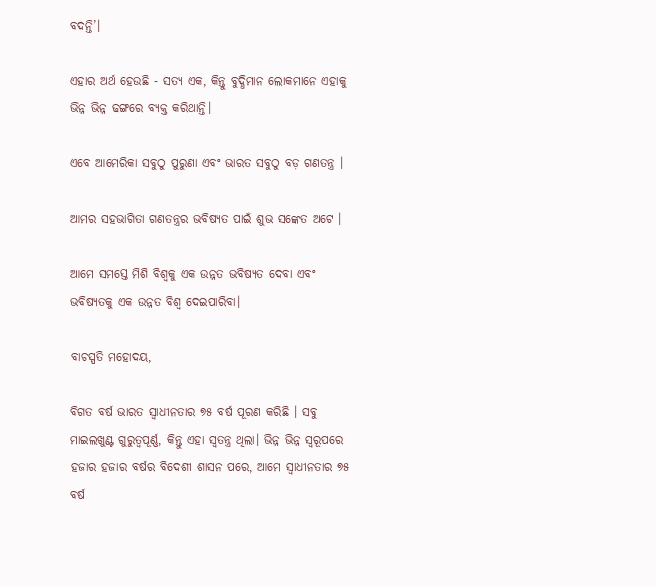ବଦନ୍ତି’।

ଏହାର ଅର୍ଥ ହେଉଛି - ସତ୍ୟ ଏକ, କିନ୍ତୁ ବୁଦ୍ଧିମାନ ଲୋକମାନେ ଏହାକୁ ଭିନ୍ନ ଭିନ୍ନ ଢଙ୍ଗରେ ବ୍ୟକ୍ତ କରିଥାନ୍ତି।

ଏବେ ଆମେରିକା ସବୁଠୁ ପୁରୁଣା ଏବଂ ଭାରତ ସବୁଠୁ ବଡ଼ ଗଣତନ୍ତ୍ର ।

ଆମର ସହଭାଗିତା ଗଣତନ୍ତ୍ରର ଭବିଷ୍ୟତ ପାଇଁ ଶୁଭ ସଙ୍କେତ ଅଟେ ।

ଆମେ ସମସ୍ତେ ମିଶି ବିଶ୍ୱକୁ ଏକ ଉନ୍ନତ ଭବିଷ୍ୟତ ଦେବା ଏବଂ ଭବିଷ୍ୟତକୁ ଏକ ଉନ୍ନତ ବିଶ୍ୱ ଦେଇପାରିବା।

ବାଚସ୍ପତି ମହୋଦୟ,

ବିଗତ ବର୍ଷ ଭାରତ ସ୍ୱାଧୀନତାର ୭୫ ବର୍ଷ ପୂରଣ କରିଛି । ସବୁ ମାଇଲଖୁଣ୍ଟ ଗୁରୁତ୍ୱପୂର୍ଣ୍ଣ, କିନ୍ତୁ ଏହା ସ୍ୱତନ୍ତ୍ର ଥିଲା। ଭିନ୍ନ ଭିନ୍ନ ସ୍ୱରୂପରେ ହଜାର ହଜାର ବର୍ଷର ବିଦେଶୀ ଶାସନ ପରେ, ଆମେ ସ୍ୱାଧୀନତାର ୭୫ ବର୍ଷ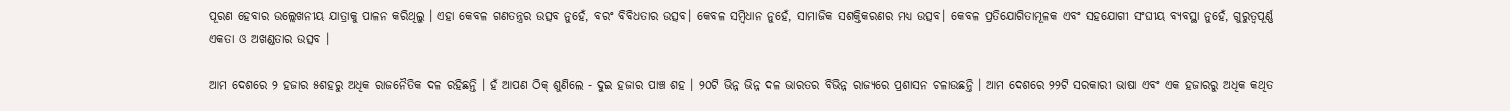ପୂରଣ ହେବାର ଉଲ୍ଲେଖନୀୟ ଯାତ୍ରାକୁ ପାଳନ କରିଥିଲୁ । ଏହା କେବଳ ଗଣତନ୍ତ୍ରର ଉତ୍ସବ ନୁହେଁ, ବରଂ ବିବିଧତାର ଉତ୍ସବ। କେବଳ ସମ୍ବିଧାନ ନୁହେଁ, ସାମାଜିକ ସଶକ୍ତିକରଣର ମଧ୍ୟ ଉତ୍ସବ। କେବଳ ପ୍ରତିଯୋଗିତାମୂଳକ ଏବଂ ସହଯୋଗୀ ସଂଘୀୟ ବ୍ୟବସ୍ଥା ନୁହେଁ, ଗୁରୁତ୍ୱପୂର୍ଣ୍ଣ ଏକତା ଓ ଅଖଣ୍ଡତାର ଉତ୍ସବ ।

ଆମ ଦେଶରେ ୨ ହଜାର ୫ଶହରୁ ଅଧିକ ରାଜନୈତିକ ଦଳ ରହିଛନ୍ତି । ହଁ ଆପଣ ଠିକ୍‌ ଶୁଣିଲେ - ଦୁଇ ହଜାର ପାଞ୍ଚ ଶହ । ୨୦ଟି ଭିନ୍ନ ଭିନ୍ନ ଦଳ ଭାରତର ବିଭିନ୍ନ ରାଜ୍ୟରେ ପ୍ରଶାସନ ଚଳାଉଛନ୍ତି । ଆମ ଦେଶରେ ୨୨ଟି ସରକାରୀ ଭାଷା ଏବଂ ଏକ ହଜାରରୁ ଅଧିକ କଥିତ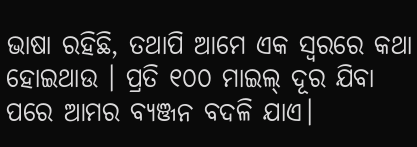ଭାଷା ରହିଛି, ତଥାପି ଆମେ ଏକ ସ୍ୱରରେ କଥା ହୋଇଥାଉ । ପ୍ରତି ୧୦୦ ମାଇଲ୍‌ ଦୂର ଯିବା ପରେ ଆମର ବ୍ୟଞ୍ଜନ ବଦଳି ଯାଏ।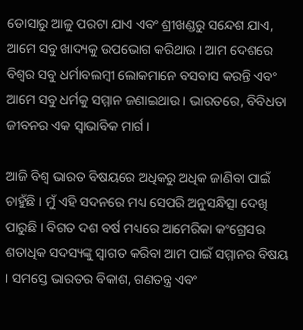ଡୋସାରୁ ଆଳୁ ପରଟା ଯାଏ ଏବଂ ଶ୍ରୀଖଣ୍ଡରୁ ସନ୍ଦେଶ ଯାଏ, ଆମେ ସବୁ ଖାଦ୍ୟକୁ ଉପଭୋଗ କରିଥାଉ । ଆମ ଦେଶରେ ବିଶ୍ୱର ସବୁ ଧର୍ମାବଲମ୍ବୀ ଲୋକମାନେ ବସବାସ କରନ୍ତି ଏବଂ ଆମେ ସବୁ ଧର୍ମକୁ ସମ୍ମାନ ଜଣାଇଥାଉ । ଭାରତରେ, ବିବିଧତା ଜୀବନର ଏକ ସ୍ୱାଭାବିକ ମାର୍ଗ ।

ଆଜି ବିଶ୍ୱ ଭାରତ ବିଷୟରେ ଅଧିକରୁ ଅଧିକ ଜାଣିବା ପାଇଁ ଚାହୁଁଛି । ମୁଁ ଏହି ସଦନରେ ମଧ୍ୟ ସେପରି ଅନୁସନ୍ଧିତ୍ସା ଦେଖି ପାରୁଛି । ବିଗତ ଦଶ ବର୍ଷ ମଧ୍ୟରେ ଆମେରିକା କଂଗ୍ରେସର ଶତାଧିକ ସଦସ୍ୟଙ୍କୁ ସ୍ୱାଗତ କରିବା ଆମ ପାଇଁ ସମ୍ମାନର ବିଷୟ । ସମସ୍ତେ ଭାରତର ବିକାଶ, ଗଣତନ୍ତ୍ର ଏବଂ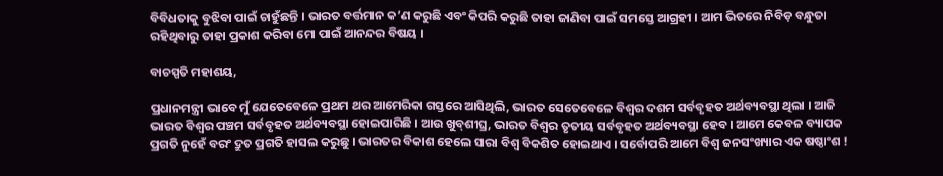ବିବିଧତାକୁ ବୁଝିବା ପାଇଁ ଚାହୁଁଛନ୍ତି । ଭାରତ ବର୍ତ୍ତମାନ କ’ଣ କରୁଛି ଏବଂ କିପରି କରୁଛି ତାହା ଜାଣିବା ପାଇଁ ସମସ୍ତେ ଆଗ୍ରହୀ । ଆମ ଭିତରେ ନିବିଡ଼ ବନ୍ଧୁତା ରହିଥିବାରୁ ତାହା ପ୍ରକାଶ କରିବା ମୋ ପାଇଁ ଆନନ୍ଦର ବିଷୟ ।

ବାଚସ୍ପତି ମହାଶୟ,

ପ୍ରଧାନମନ୍ତ୍ରୀ ଭାବେ ମୁଁ ଯେତେବେଳେ ପ୍ରଥମ ଥର ଆମେରିକା ଗସ୍ତରେ ଆସିଥିଲି, ଭାରତ ସେତେବେଳେ ବିଶ୍ୱର ଦଶମ ସର୍ବବୃହତ ଅର୍ଥବ୍ୟବସ୍ଥା ଥିଲା । ଆଜି ଭାରତ ବିଶ୍ୱର ପଞ୍ଚମ ସର୍ବବୃହତ ଅର୍ଥବ୍ୟବସ୍ଥା ହୋଇପାରିଛି । ଆଉ ଖୁବ୍‌ଶୀଘ୍ର, ଭାରତ ବିଶ୍ୱର ତୃତୀୟ ସର୍ବବୃହତ ଅର୍ଥବ୍ୟବସ୍ଥା ହେବ । ଆମେ କେବଳ ବ୍ୟାପକ ପ୍ରଗତି ନୁହେଁ ବରଂ ଦ୍ରୁତ ପ୍ରଗତି ହାସଲ କରୁଛୁ । ଭାରତର ବିକାଶ ହେଲେ ସାରା ବିଶ୍ୱ ବିକଶିତ ହୋଇଥାଏ । ସର୍ବୋପରି ଆମେ ବିଶ୍ୱ ଜନସଂଖ୍ୟାର ଏକ ଷଷ୍ଠାଂଶ !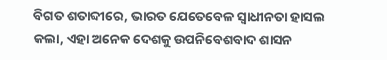ବିଗତ ଶତାବ୍ଦୀରେ, ଭାରତ ଯେତେବେଳ ସ୍ୱାଧୀନତା ହାସଲ କଲା, ଏହା ଅନେକ ଦେଶକୁ ଉପନିବେଶବାଦ ଶାସନ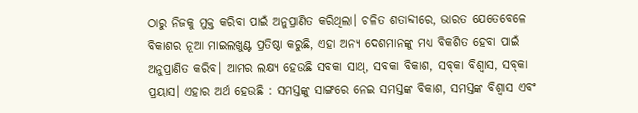ଠାରୁ ନିଜକୁ ମୁକ୍ତ କରିବା ପାଇଁ ଅନୁପ୍ରାଣିତ କରିଥିଲା। ଚଳିତ ଶତାବ୍ଦୀରେ, ଭାରତ ଯେତେବେଳେ ବିକାଶର ନୂଆ ମାଇଲଖୁଣ୍ଟ ପ୍ରତିଷ୍ଠା କରୁଛି, ଏହା ଅନ୍ୟ ଦେଶମାନଙ୍କୁ ମଧ୍ୟ ବିକଶିତ ହେବା ପାଇଁ ଅନୁପ୍ରାଣିତ କରିବ। ଆମର ଲକ୍ଷ୍ୟ ହେଉଛି ସବକା ସାଥ୍‌, ସବକା ବିକାଶ, ସବ୍‌କା ବିଶ୍ୱାସ, ସବ୍‌କା ପ୍ରୟାସ। ଏହାର ଅର୍ଥ ହେଉଛି : ସମସ୍ତଙ୍କୁ ସାଙ୍ଗରେ ନେଇ ସମସ୍ତଙ୍କ ବିକାଶ, ସମସ୍ତଙ୍କ ବିଶ୍ୱାସ ଏବଂ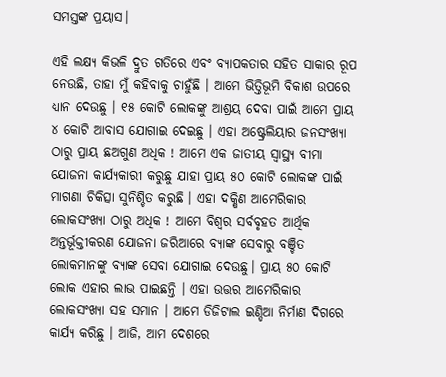ସମସ୍ତଙ୍କ ପ୍ରୟାସ।

ଏହି ଲକ୍ଷ୍ୟ କିଭଳି ଦ୍ରୁତ ଗତିରେ ଏବଂ ବ୍ୟାପକତାର ସହିତ ସାକାର ରୂପ ନେଉଛି, ତାହା ମୁଁ କହିବାକୁ ଚାହୁଁଛି । ଆମେ ଭିତ୍ତିଭୂମି ବିକାଶ ଉପରେ ଧ୍ୟାନ ଦେଉଛୁ । ୧୫ କୋଟି ଲୋକଙ୍କୁ ଆଶ୍ରୟ ଦେବା ପାଇଁ ଆମେ ପ୍ରାୟ ୪ କୋଟି ଆବାସ ଯୋଗାଇ ଦେଇଛୁ । ଏହା ଅଷ୍ଟ୍ରେଲିୟାର ଜନସଂଖ୍ୟା ଠାରୁ ପ୍ରାୟ ଛଅଗୁଣ ଅଧିକ ! ଆମେ ଏକ ଜାତୀୟ ସ୍ୱାସ୍ଥ୍ୟ ବୀମା ଯୋଜନା କାର୍ଯ୍ୟକାରୀ କରୁଛୁ ଯାହା ପ୍ରାୟ ୫୦ କୋଟି ଲୋକଙ୍କ ପାଇଁ ମାଗଣା ଚିକିତ୍ସା ସୁନିଶ୍ଚିତ କରୁଛି । ଏହା ଦକ୍ଷିଣ ଆମେରିକାର ଲୋକସଂଖ୍ୟା ଠାରୁ ଅଧିକ ! ଆମେ ବିଶ୍ୱର ସର୍ବବୃହତ ଆର୍ଥିକ ଅନ୍ତର୍ଭୂକ୍ତୀକରଣ ଯୋଜନା ଜରିଆରେ ବ୍ୟାଙ୍କ ସେବାରୁ ବଞ୍ଚିତ ଲୋକମାନଙ୍କୁ ବ୍ୟାଙ୍କ ସେବା ଯୋଗାଇ ଦେଉଛୁ। ପ୍ରାୟ ୫୦ କୋଟି ଲୋକ ଏହାର ଲାଭ ପାଇଛନ୍ତି । ଏହା ଉତ୍ତର ଆମେରିକାର ଲୋକସଂଖ୍ୟା ସହ ସମାନ । ଆମେ ଡିଜିଟାଲ ଇଣ୍ଡିଆ ନିର୍ମାଣ ଦିଗରେ କାର୍ଯ୍ୟ କରିଛୁ । ଆଜି, ଆମ ଦେଶରେ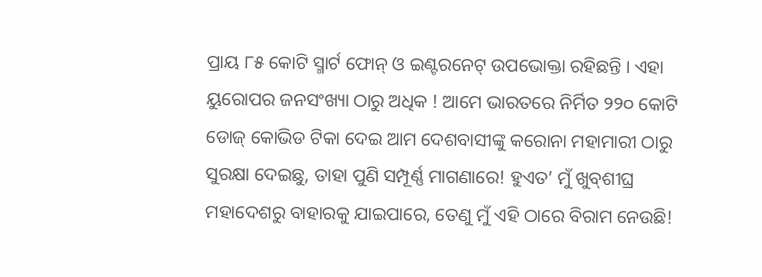ପ୍ରାୟ ୮୫ କୋଟି ସ୍ମାର୍ଟ ଫୋନ୍‌ ଓ ଇଣ୍ଟରନେଟ୍‌ ଉପଭୋକ୍ତା ରହିଛନ୍ତି । ଏହା ୟୁରୋପର ଜନସଂଖ୍ୟା ଠାରୁ ଅଧିକ ! ଆମେ ଭାରତରେ ନିର୍ମିତ ୨୨୦ କୋଟି ଡୋଜ୍‌ କୋଭିଡ ଟିକା ଦେଇ ଆମ ଦେଶବାସୀଙ୍କୁ କରୋନା ମହାମାରୀ ଠାରୁ ସୁରକ୍ଷା ଦେଇଛୁ, ତାହା ପୁଣି ସମ୍ପୂର୍ଣ୍ଣ ମାଗଣାରେ! ହୁଏତ’ ମୁଁ ଖୁବ୍‌ଶୀଘ୍ର ମହାଦେଶରୁ ବାହାରକୁ ଯାଇପାରେ, ତେଣୁ ମୁଁ ଏହି ଠାରେ ବିରାମ ନେଉଛି!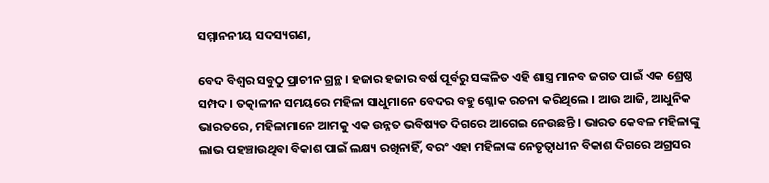ସମ୍ମାନନୀୟ ସଦସ୍ୟଗଣ,

ବେଦ ବିଶ୍ୱର ସବୁଠୁ ପ୍ରାଚୀନ ଗ୍ରନ୍ଥ । ହଜାର ହଜାର ବର୍ଷ ପୂର୍ବରୁ ସଙ୍କଳିତ ଏହି ଶାସ୍ତ୍ର ମାନବ ଜଗତ ପାଇଁ ଏକ ଶ୍ରେଷ୍ଠ ସମ୍ପଦ । ତତ୍କାଳୀନ ସମୟରେ ମହିଳା ସାଧୁମାନେ ବେଦର ବହୁ ଶ୍ଳୋକ ରଚନା କରିଥିଲେ । ଆଉ ଆଜି, ଆଧୁନିକ ଭାରତରେ, ମହିଳାମାନେ ଆମକୁ ଏକ ଉନ୍ନତ ଭବିଷ୍ୟତ ଦିଗରେ ଆଗେଇ ନେଉଛନ୍ତି । ଭାରତ କେବଳ ମହିଳାଙ୍କୁ ଲାଭ ପହଞ୍ଚାଉଥିବା ବିକାଶ ପାଇଁ ଲକ୍ଷ୍ୟ ରଖିନାହିଁ, ବରଂ ଏହା ମହିଳାଙ୍କ ନେତୃତ୍ୱାଧୀନ ବିକାଶ ଦିଗରେ ଅଗ୍ରସର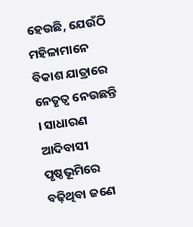ହେଉଛି, ଯେଉଁଠି ମହିଳାମାନେ ବିକାଶ ଯାତ୍ରାରେ ନେତୃତ୍ୱ ନେଉଛନ୍ତି । ସାଧାରଣ ଆଦିବାସୀ ପୃଷ୍ଠଭୂମିରେ ବଢ଼ିଥିବା ଜଣେ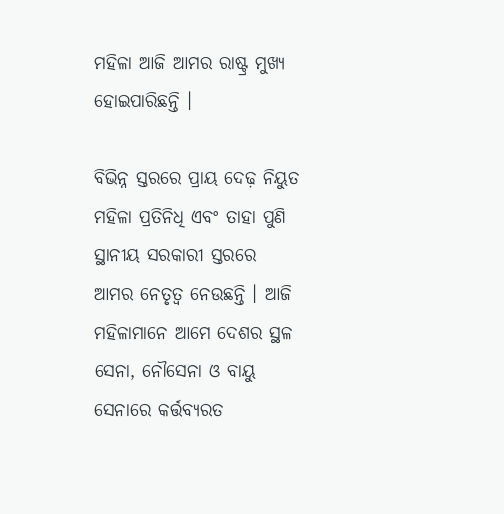ମହିଳା ଆଜି ଆମର ରାଷ୍ଟ୍ର ମୁଖ୍ୟ ହୋଇପାରିଛନ୍ତି ।

ବିଭିନ୍ନ ସ୍ତରରେ ପ୍ରାୟ ଦେଢ଼ ନିୟୁତ ମହିଳା ପ୍ରତିନିଧି ଏବଂ ତାହା ପୁଣି ସ୍ଥାନୀୟ ସରକାରୀ ସ୍ତରରେ ଆମର ନେତୃତ୍ୱ ନେଉଛନ୍ତି । ଆଜି ମହିଳାମାନେ ଆମେ ଦେଶର ସ୍ଥଳ ସେନା, ନୌସେନା ଓ ବାୟୁ ସେନାରେ କର୍ତ୍ତବ୍ୟରତ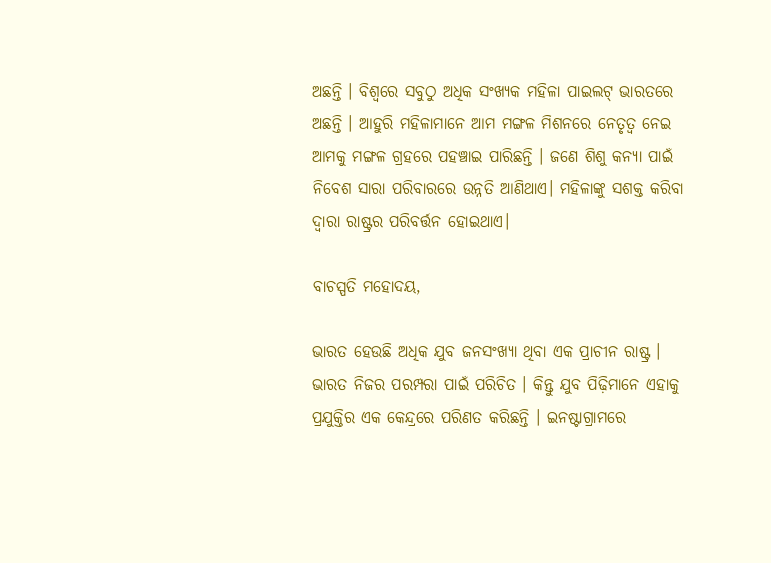ଅଛନ୍ତି । ବିଶ୍ୱରେ ସବୁଠୁ ଅଧିକ ସଂଖ୍ୟକ ମହିଳା ପାଇଲଟ୍‌ ଭାରତରେ ଅଛନ୍ତି । ଆହୁରି ମହିଳାମାନେ ଆମ ମଙ୍ଗଳ ମିଶନରେ ନେତୃତ୍ୱ ନେଇ ଆମକୁ ମଙ୍ଗଳ ଗ୍ରହରେ ପହଞ୍ଚାଇ ପାରିଛନ୍ତି । ଜଣେ ଶିଶୁ କନ୍ୟା ପାଇଁ ନିବେଶ ସାରା ପରିବାରରେ ଉନ୍ନତି ଆଣିଥାଏ। ମହିଳାଙ୍କୁ ସଶକ୍ତ କରିବା ଦ୍ୱାରା ରାଷ୍ଟ୍ରର ପରିବର୍ତ୍ତନ ହୋଇଥାଏ।

ବାଚସ୍ପତି ମହୋଦୟ,

ଭାରତ ହେଉଛି ଅଧିକ ଯୁବ ଜନସଂଖ୍ୟା ଥିବା ଏକ ପ୍ରାଚୀନ ରାଷ୍ଟ୍ର । ଭାରତ ନିଜର ପରମ୍ପରା ପାଇଁ ପରିଚିତ । କିନ୍ତୁ ଯୁବ ପିଢ଼ିମାନେ ଏହାକୁ ପ୍ରଯୁକ୍ତିର ଏକ କେନ୍ଦ୍ରରେ ପରିଣତ କରିଛନ୍ତି । ଇନଷ୍ଟାଗ୍ରାମରେ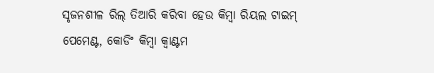ସୃଜନଶୀଳ ରିଲ୍‌ ତିଆରି କରିବା ହେଉ କିମ୍ବା ରିୟଲ ଟାଇମ୍‌ ପେମେଣ୍ଟ, କୋଡିଂ କିମ୍ବା କ୍ୱାଣ୍ଟମ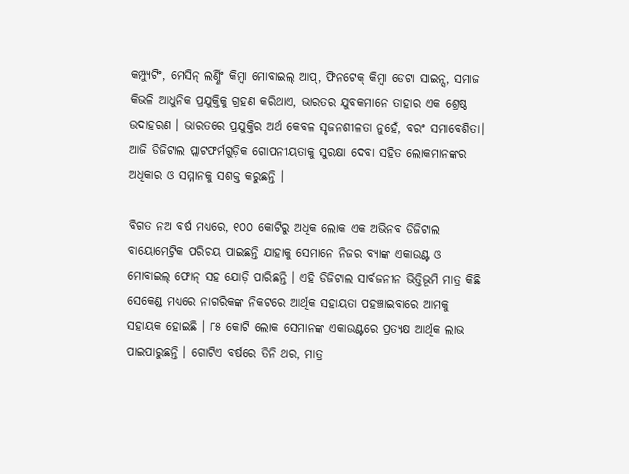କମ୍ପ୍ୟୁଟିଂ, ମେସିନ୍‌ ଲର୍ଣ୍ଣିଂ କିମ୍ବା ମୋବାଇଲ୍‌ ଆପ୍‌, ଫିନଟେକ୍‌ କିମ୍ବା ଡେଟା ସାଇନ୍ସ, ସମାଜ କିଭଳି ଆଧୁନିକ ପ୍ରଯୁକ୍ତିକୁ ଗ୍ରହଣ କରିଥାଏ, ଭାରତର ଯୁବକମାନେ ତାହାର ଏକ ଶ୍ରେଷ୍ଠ ଉଦାହରଣ । ଭାରତରେ ପ୍ରଯୁକ୍ତିର ଅର୍ଥ କେବଳ ସୃଜନଶୀଳତା ନୁହେଁ, ବରଂ ସମାବେଶିତା। ଆଜି ଡିଜିଟାଲ ପ୍ଲାଟଫର୍ମଗୁଡ଼ିକ ଗୋପନୀୟତାକୁ ସୁରକ୍ଷା ଦେବା ସହିତ ଲୋକମାନଙ୍କର ଅଧିକାର ଓ ସମ୍ମାନକୁ ସଶକ୍ତ କରୁଛନ୍ତି ।

ବିଗତ ନଅ ବର୍ଷ ମଧ୍ୟରେ, ୧୦୦ କୋଟିରୁ ଅଧିକ ଲୋକ ଏକ ଅଭିନବ ଡିଜିଟାଲ ବାୟୋମେଟ୍ରିକ ପରିଚୟ ପାଇଛନ୍ତି ଯାହାକୁ ସେମାନେ ନିଜର ବ୍ୟାଙ୍କ ଏକାଉଣ୍ଟ ଓ ମୋବାଇଲ୍‌ ଫୋନ୍‌ ସହ ଯୋଡ଼ି ପାରିଛନ୍ତି । ଏହି ଡିଜିଟାଲ ସାର୍ବଜନୀନ ଭିତ୍ତିଭୂମି ମାତ୍ର କିଛି ସେକେଣ୍ଡ ମଧ୍ୟରେ ନାଗରିକଙ୍କ ନିକଟରେ ଆର୍ଥିକ ସହାୟତା ପହଞ୍ଚାଇବାରେ ଆମକୁ ସହାୟକ ହୋଇଛି । ୮୫ କୋଟି ଲୋକ ସେମାନଙ୍କ ଏକାଉଣ୍ଟରେ ପ୍ରତ୍ୟକ୍ଷ ଆର୍ଥିକ ଲାଭ ପାଇପାରୁଛନ୍ତି । ଗୋଟିଏ ବର୍ଷରେ ତିନି ଥର, ମାତ୍ର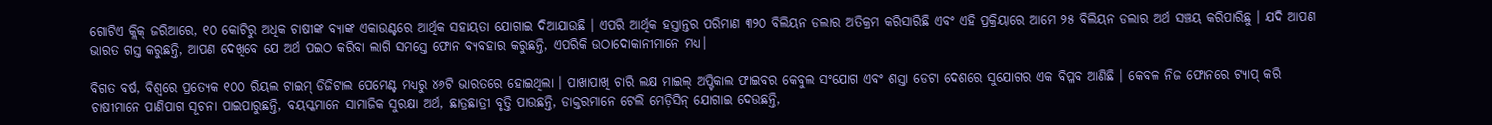ଗୋଟିଏ କ୍ଲିକ୍‌ ଜରିଆରେ, ୧୦ କୋଟିରୁ ଅଧିକ ଚାଷୀଙ୍କ ବ୍ୟାଙ୍କ ଏକାଉଣ୍ଟରେ ଆର୍ଥିକ ସହାୟତା ଯୋଗାଇ ଦିଆଯାଉଛି । ଏପରି ଆର୍ଥିକ ହସ୍ତାନ୍ତର ପରିମାଣ ୩୨୦ ବିଲିୟନ ଡଲାର ଅତିକ୍ରମ କରିସାରିଛି ଏବଂ ଏହି ପ୍ରକ୍ରିୟାରେ ଆମେ ୨୫ ବିଲିୟନ ଡଲାର ଅର୍ଥ ସଞ୍ଚୟ କରିପାରିଛୁ । ଯଦି ଆପଣ ଭାରତ ଗସ୍ତ କରୁଛନ୍ତି, ଆପଣ ଦେଖିବେ ଯେ ଅର୍ଥ ପଇଠ କରିବା ଲାଗି ସମସ୍ତେ ଫୋନ ବ୍ୟବହାର କରୁଛନ୍ତି, ଏପରିକି ଉଠାଦୋକାନୀମାନେ ମଧ୍ୟ।

ବିଗତ ବର୍ଷ, ବିଶ୍ୱରେ ପ୍ରତ୍ୟେକ ୧୦୦ ରିୟଲ ଟାଇମ୍‌ ଡିଜିଟାଲ ପେମେଣ୍ଟ ମଧ୍ୟରୁ ୪୬ଟି ଭାରତରେ ହୋଇଥିଲା । ପାଖାପାଖି ଚାରି ଲକ୍ଷ ମାଇଲ୍‌ ଅପ୍ଟିକାଲ ଫାଇବର କେବୁଲ ସଂଯୋଗ ଏବଂ ଶସ୍ତା ଡେଟା ଦେଶରେ ସୁଯୋଗର ଏକ ବିପ୍ଳବ ଆଣିଛି । କେବଳ ନିଜ ଫୋନରେ ଟ୍ୟାପ୍‌ କରି ଚାଷୀମାନେ ପାଣିପାଗ ସୂଚନା ପାଇପାରୁଛନ୍ତି, ବୟସ୍କମାନେ ସାମାଜିକ ସୁରକ୍ଷା ଅର୍ଥ, ଛାତ୍ରଛାତ୍ରୀ ବୃତ୍ତି ପାଉଛନ୍ତି, ଡାକ୍ତରମାନେ ଟେଲି ମେଡ଼ିସିନ୍‌ ଯୋଗାଇ ଦେଉଛନ୍ତି,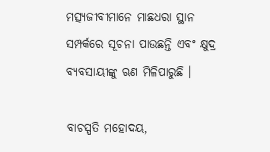ମତ୍ସ୍ୟଜୀବୀମାନେ ମାଛଧରା ସ୍ଥାନ ସମ୍ପର୍କରେ ସୂଚନା ପାଉଛନ୍ତି ଏବଂ କ୍ଷୁଦ୍ର ବ୍ୟବସାୟୀଙ୍କୁ ଋଣ ମିଳିପାରୁଛି ।

ବାଚସ୍ପତି ମହୋଦୟ,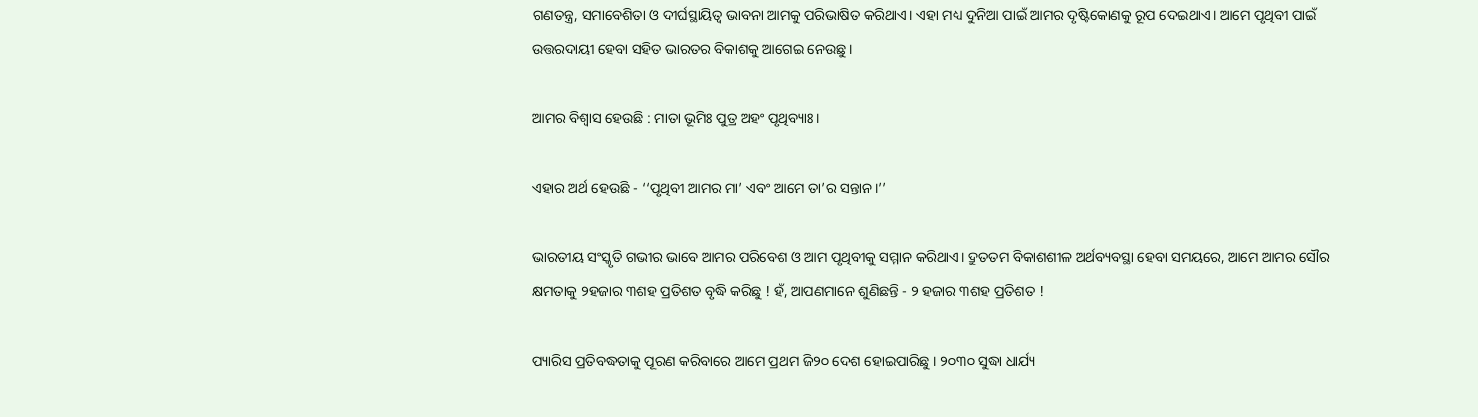ଗଣତନ୍ତ୍ର, ସମାବେଶିତା ଓ ଦୀର୍ଘସ୍ଥାୟିତ୍ୱ ଭାବନା ଆମକୁ ପରିଭାଷିତ କରିଥାଏ। ଏହା ମଧ୍ୟ ଦୁନିଆ ପାଇଁ ଆମର ଦୃଷ୍ଟିକୋଣକୁ ରୂପ ଦେଇଥାଏ। ଆମେ ପୃଥିବୀ ପାଇଁ ଉତ୍ତରଦାୟୀ ହେବା ସହିତ ଭାରତର ବିକାଶକୁ ଆଗେଇ ନେଉଛୁ ।

ଆମର ବିଶ୍ୱାସ ହେଉଛି : ମାତା ଭୂମିଃ ପୁତ୍ର ଅହଂ ପୃଥିବ୍ୟାଃ।

ଏହାର ଅର୍ଥ ହେଉଛି - ‘‘ପୃଥିବୀ ଆମର ମା’ ଏବଂ ଆମେ ତା’ର ସନ୍ତାନ।’’

ଭାରତୀୟ ସଂସ୍କୃତି ଗଭୀର ଭାବେ ଆମର ପରିବେଶ ଓ ଆମ ପୃଥିବୀକୁ ସମ୍ମାନ କରିଥାଏ। ଦ୍ରୁତତମ ବିକାଶଶୀଳ ଅର୍ଥବ୍ୟବସ୍ଥା ହେବା ସମୟରେ, ଆମେ ଆମର ସୌର କ୍ଷମତାକୁ ୨ହଜାର ୩ଶହ ପ୍ରତିଶତ ବୃଦ୍ଧି କରିଛୁ ! ହଁ, ଆପଣମାନେ ଶୁଣିଛନ୍ତି - ୨ ହଜାର ୩ଶହ ପ୍ରତିଶତ !

ପ୍ୟାରିସ ପ୍ରତିବଦ୍ଧତାକୁ ପୂରଣ କରିବାରେ ଆମେ ପ୍ରଥମ ଜି୨୦ ଦେଶ ହୋଇପାରିଛୁ । ୨୦୩୦ ସୁଦ୍ଧା ଧାର୍ଯ୍ୟ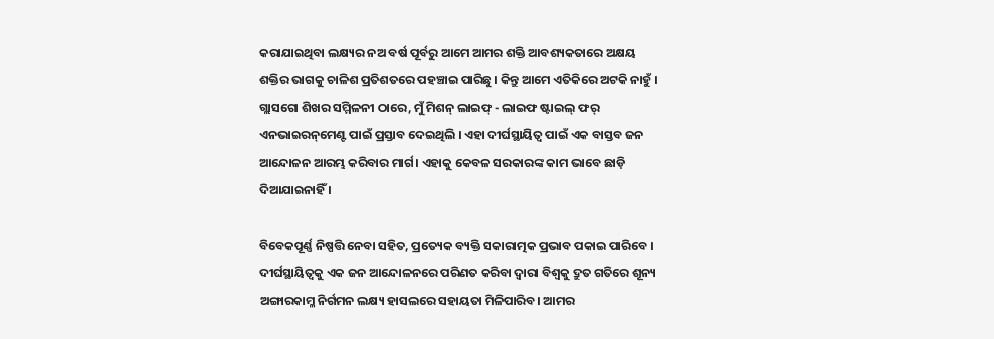କରାଯାଇଥିବା ଲକ୍ଷ୍ୟର ନଅ ବର୍ଷ ପୂର୍ବରୁ ଆମେ ଆମର ଶକ୍ତି ଆବଶ୍ୟକତାରେ ଅକ୍ଷୟ ଶକ୍ତିର ଭାଗକୁ ଚାଳିଶ ପ୍ରତିଶତରେ ପହଞ୍ଚାଇ ପାରିଛୁ । କିନ୍ତୁ ଆମେ ଏତିକିରେ ଅଟକି ନାହୁଁ । ଗ୍ଲାସଗୋ ଶିଖର ସମ୍ମିଳନୀ ଠାରେ, ମୁଁ ମିଶନ୍‌ ଲାଇଫ୍‌ - ଲାଇଫ ଷ୍ଟାଇଲ୍‌ ଫର୍‌ ଏନଭାଇରନ୍‌ମେଣ୍ଟ ପାଇଁ ପ୍ରସ୍ତାବ ଦେଇଥିଲି । ଏହା ଦୀର୍ଘସ୍ଥାୟିତ୍ୱ ପାଇଁ ଏକ ବାସ୍ତବ ଜନ ଆନ୍ଦୋଳନ ଆରମ୍ଭ କରିବାର ମାର୍ଗ। ଏହାକୁ କେବଳ ସରକାରଙ୍କ କାମ ଭାବେ ଛାଡ଼ି ଦିଆଯାଇନାହିଁ ।

ବିବେକପୂର୍ଣ୍ଣ ନିଷ୍ପତ୍ତି ନେବା ସହିତ, ପ୍ରତ୍ୟେକ ବ୍ୟକ୍ତି ସକାରାତ୍ମକ ପ୍ରଭାବ ପକାଇ ପାରିବେ । ଦୀର୍ଘସ୍ଥାୟିତ୍ୱକୁ ଏକ ଜନ ଆନ୍ଦୋଳନରେ ପରିଣତ କରିବା ଦ୍ୱାରା ବିଶ୍ୱକୁ ଦ୍ରୁତ ଗତିରେ ଶୂନ୍ୟ ଅଙ୍ଗାରକାମ୍ଳ ନିର୍ଗମନ ଲକ୍ଷ୍ୟ ହାସଲରେ ସହାୟତା ମିଳିପାରିବ। ଆମର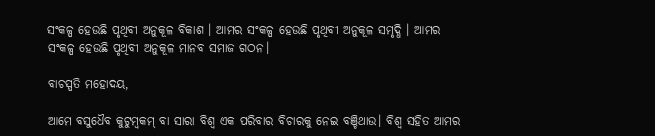ସଂକଳ୍ପ ହେଉଛି ପୃଥିବୀ ଅନୁକୂଳ ବିକାଶ । ଆମର ସଂକଳ୍ପ ହେଉଛି ପୃଥିବୀ ଅନୁକୂଳ ସମୃଦ୍ଧି । ଆମର ସଂକଳ୍ପ ହେଉଛି ପୃଥିବୀ ଅନୁକୂଳ ମାନବ ସମାଜ ଗଠନ।

ବାଚସ୍ପତି ମହୋଦୟ,

ଆମେ ବସୁଧୈବ କୁଟୁମ୍ବକମ୍‌ ବା ସାରା ବିଶ୍ୱ ଏକ ପରିବାର ବିଚାରକୁ ନେଇ ବଞ୍ଚିଥାଉ। ବିଶ୍ୱ ସହିତ ଆମର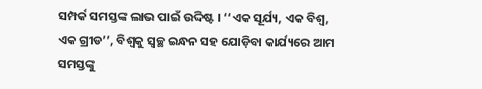ସମ୍ପର୍କ ସମସ୍ତଙ୍କ ଲାଭ ପାଇଁ ଉଦ୍ଦିଷ୍ଟ । ‘‘ଏକ ସୂର୍ଯ୍ୟ, ଏକ ବିଶ୍ୱ, ଏକ ଗ୍ରୀଡ’’, ବିଶ୍ୱକୁ ସ୍ୱଚ୍ଛ ଇନ୍ଧନ ସହ ଯୋଡ଼ିବା କାର୍ଯ୍ୟରେ ଆମ ସମସ୍ତଙ୍କୁ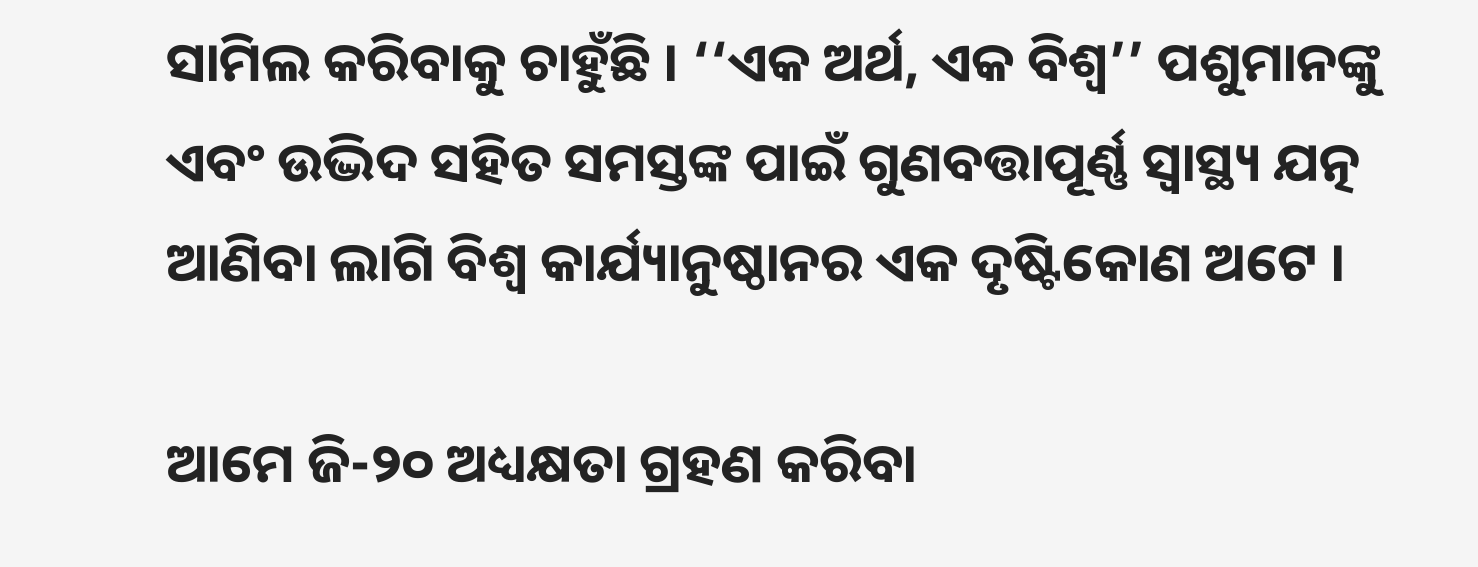ସାମିଲ କରିବାକୁ ଚାହୁଁଛି । ‘‘ଏକ ଅର୍ଥ, ଏକ ବିଶ୍ୱ’’ ପଶୁମାନଙ୍କୁ ଏବଂ ଉଦ୍ଭିଦ ସହିତ ସମସ୍ତଙ୍କ ପାଇଁ ଗୁଣବତ୍ତାପୂର୍ଣ୍ଣ ସ୍ୱାସ୍ଥ୍ୟ ଯତ୍ନ ଆଣିବା ଲାଗି ବିଶ୍ୱ କାର୍ଯ୍ୟାନୁଷ୍ଠାନର ଏକ ଦୃଷ୍ଟିକୋଣ ଅଟେ ।

ଆମେ ଜି-୨୦ ଅଧ୍ୟକ୍ଷତା ଗ୍ରହଣ କରିବା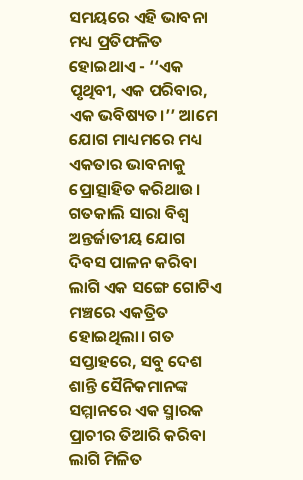ସମୟରେ ଏହି ଭାବନା ମଧ୍ୟ ପ୍ରତିଫଳିତ ହୋଇଥାଏ - ‘‘ଏକ ପୃଥିବୀ, ଏକ ପରିବାର, ଏକ ଭବିଷ୍ୟତ।’’ ଆମେ ଯୋଗ ମାଧ୍ୟମରେ ମଧ୍ୟ ଏକତାର ଭାବନାକୁ ପ୍ରୋତ୍ସାହିତ କରିଥାଉ। ଗତକାଲି ସାରା ବିଶ୍ୱ ଅନ୍ତର୍ଜାତୀୟ ଯୋଗ ଦିବସ ପାଳନ କରିବା ଲାଗି ଏକ ସଙ୍ଗେ ଗୋଟିଏ ମଞ୍ଚରେ ଏକତ୍ରିତ ହୋଇଥିଲା। ଗତ ସପ୍ତାହରେ, ସବୁ ଦେଶ ଶାନ୍ତି ସୈନିକମାନଙ୍କ ସମ୍ମାନରେ ଏକ ସ୍ମାରକ ପ୍ରାଚୀର ତିଆରି କରିବା ଲାଗି ମିଳିତ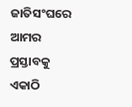ଜାତିସଂଘରେ ଆମର ପ୍ରସ୍ତାବକୁ ଏକାଠି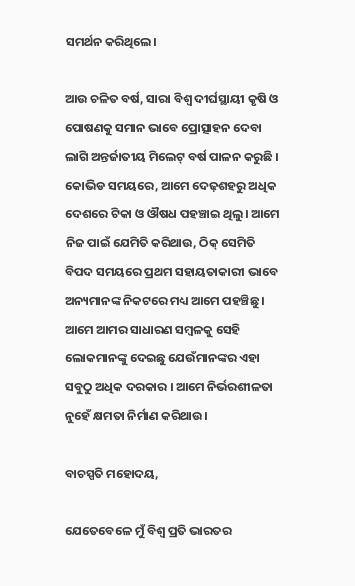ସମର୍ଥନ କରିଥିଲେ।

ଆଉ ଚଳିତ ବର୍ଷ, ସାରା ବିଶ୍ୱ ଦୀର୍ଘସ୍ଥାୟୀ କୃଷି ଓ ପୋଷଣକୁ ସମାନ ଭାବେ ପ୍ରୋତ୍ସାହନ ଦେବା ଲାଗି ଅନ୍ତର୍ଜାତୀୟ ମିଲେଟ୍‌ ବର୍ଷ ପାଳନ କରୁଛି । କୋଭିଡ ସମୟରେ, ଆମେ ଦେଢ଼ଶହରୁ ଅଧିକ ଦେଶରେ ଟିକା ଓ ଔଷଧ ପହଞ୍ଚାଇ ଥିଲୁ। ଆମେ ନିଜ ପାଇଁ ଯେମିତି କରିଥାଉ, ଠିକ୍‌ ସେମିତି ବିପଦ ସମୟରେ ପ୍ରଥମ ସହାୟତାକାରୀ ଭାବେ ଅନ୍ୟମାନଙ୍କ ନିକଟରେ ମଧ୍ୟ ଆମେ ପହଞ୍ଚିଛୁ । ଆମେ ଆମର ସାଧାରଣ ସମ୍ବଳକୁ ସେହି ଲୋକମାନଙ୍କୁ ଦେଇଛୁ ଯେଉଁମାନଙ୍କର ଏହା ସବୁଠୁ ଅଧିକ ଦରକାର । ଆମେ ନିର୍ଭରଶୀଳତା ନୁହେଁ କ୍ଷମତା ନିର୍ମାଣ କରିଥାଉ।

ବାଚସ୍ପତି ମହୋଦୟ,

ଯେତେବେଳେ ମୁଁ ବିଶ୍ୱ ପ୍ରତି ଭାରତର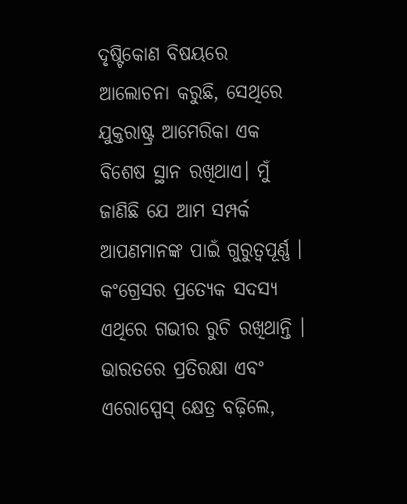ଦୃଷ୍ଟିକୋଣ ବିଷୟରେ ଆଲୋଚନା କରୁଛି, ସେଥିରେ ଯୁକ୍ତରାଷ୍ଟ୍ର ଆମେରିକା ଏକ ବିଶେଷ ସ୍ଥାନ ରଖିଥାଏ। ମୁଁ ଜାଣିଛି ଯେ ଆମ ସମ୍ପର୍କ ଆପଣମାନଙ୍କ ପାଇଁ ଗୁରୁତ୍ୱପୂର୍ଣ୍ଣ । କଂଗ୍ରେସର ପ୍ରତ୍ୟେକ ସଦସ୍ୟ ଏଥିରେ ଗଭୀର ରୁଚି ରଖିଥାନ୍ତି । ଭାରତରେ ପ୍ରତିରକ୍ଷା ଏବଂ ଏରୋସ୍ପେସ୍‌ କ୍ଷେତ୍ର ବଢ଼ିଲେ,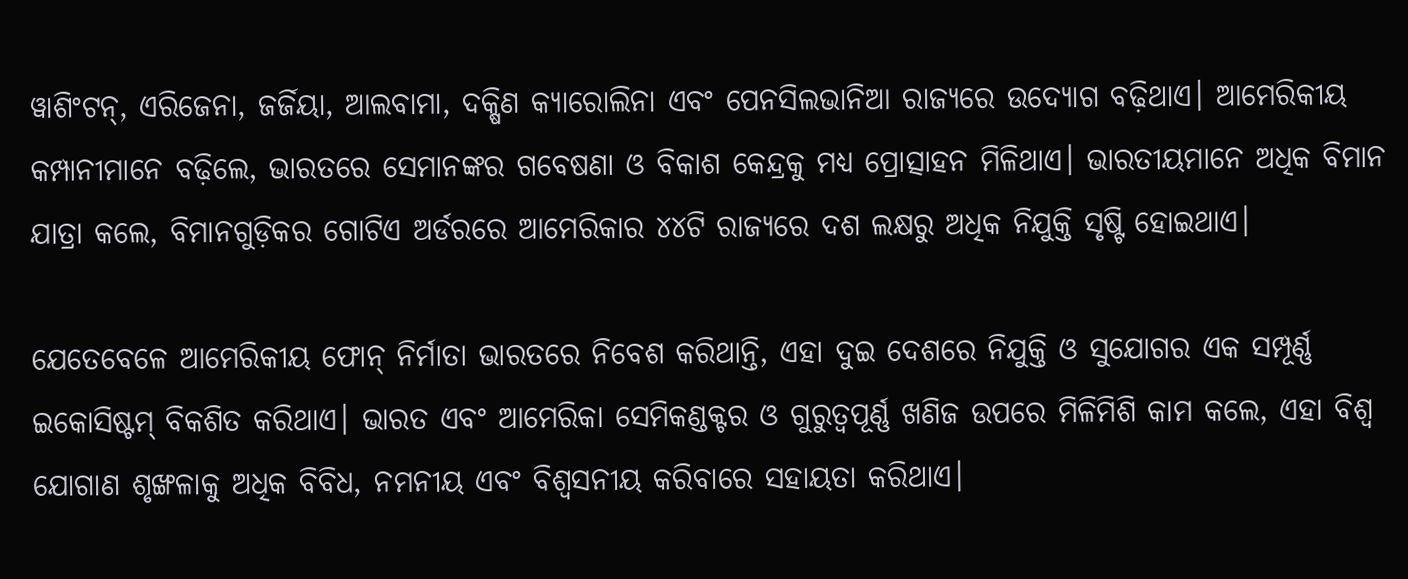ୱାଶିଂଟନ୍‌, ଏରିଜେନା, ଜର୍ଜିୟା, ଆଲବାମା, ଦକ୍ଷିଣ କ୍ୟାରୋଲିନା ଏବଂ ପେନସିଲଭାନିଆ ରାଜ୍ୟରେ ଉଦ୍ୟୋଗ ବଢ଼ିଥାଏ। ଆମେରିକୀୟ କମ୍ପାନୀମାନେ ବଢ଼ିଲେ, ଭାରତରେ ସେମାନଙ୍କର ଗବେଷଣା ଓ ବିକାଶ କେନ୍ଦ୍ରକୁ ମଧ୍ୟ ପ୍ରୋତ୍ସାହନ ମିଳିଥାଏ। ଭାରତୀୟମାନେ ଅଧିକ ବିମାନ ଯାତ୍ରା କଲେ, ବିମାନଗୁଡ଼ିକର ଗୋଟିଏ ଅର୍ଡରରେ ଆମେରିକାର ୪୪ଟି ରାଜ୍ୟରେ ଦଶ ଲକ୍ଷରୁ ଅଧିକ ନିଯୁକ୍ତି ସୃଷ୍ଟି ହୋଇଥାଏ।

ଯେତେବେଳେ ଆମେରିକୀୟ ଫୋନ୍‌ ନିର୍ମାତା ଭାରତରେ ନିବେଶ କରିଥାନ୍ତି, ଏହା ଦୁଇ ଦେଶରେ ନିଯୁକ୍ତି ଓ ସୁଯୋଗର ଏକ ସମ୍ପୂର୍ଣ୍ଣ ଇକୋସିଷ୍ଟମ୍‌ ବିକଶିତ କରିଥାଏ। ଭାରତ ଏବଂ ଆମେରିକା ସେମିକଣ୍ଡକ୍ଟର ଓ ଗୁରୁତ୍ୱପୂର୍ଣ୍ଣ ଖଣିଜ ଉପରେ ମିଳିମିଶି କାମ କଲେ, ଏହା ବିଶ୍ୱ ଯୋଗାଣ ଶୃଙ୍ଖଳାକୁ ଅଧିକ ବିବିଧ, ନମନୀୟ ଏବଂ ବିଶ୍ୱସନୀୟ କରିବାରେ ସହାୟତା କରିଥାଏ।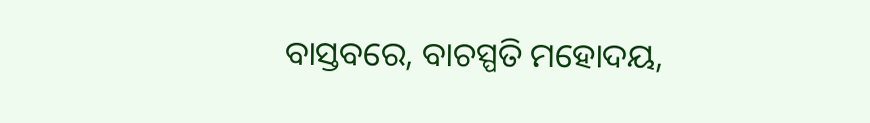ବାସ୍ତବରେ, ବାଚସ୍ପତି ମହୋଦୟ,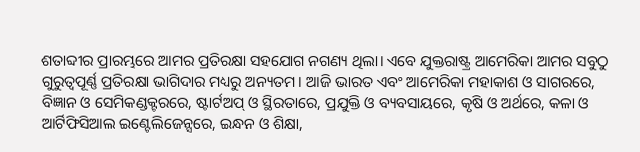ଶତାବ୍ଦୀର ପ୍ରାରମ୍ଭରେ ଆମର ପ୍ରତିରକ୍ଷା ସହଯୋଗ ନଗଣ୍ୟ ଥିଲା। ଏବେ ଯୁକ୍ତରାଷ୍ଟ୍ର ଆମେରିକା ଆମର ସବୁଠୁ ଗୁରୁତ୍ୱପୂର୍ଣ୍ଣ ପ୍ରତିରକ୍ଷା ଭାଗିଦାର ମଧ୍ୟରୁ ଅନ୍ୟତମ। ଆଜି ଭାରତ ଏବଂ ଆମେରିକା ମହାକାଶ ଓ ସାଗରରେ, ବିଜ୍ଞାନ ଓ ସେମିକଣ୍ଡକ୍ଟରରେ, ଷ୍ଟାର୍ଟଅପ୍‌ ଓ ସ୍ଥିରତାରେ, ପ୍ରଯୁକ୍ତି ଓ ବ୍ୟବସାୟରେ, କୃଷି ଓ ଅର୍ଥରେ, କଳା ଓ ଆର୍ଟିଫିସିଆଲ ଇଣ୍ଟେଲିଜେନ୍ସରେ, ଇନ୍ଧନ ଓ ଶିକ୍ଷା,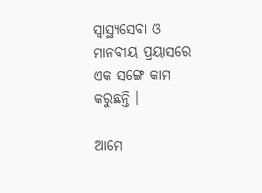ସ୍ୱାସ୍ଥ୍ୟସେବା ଓ ମାନବୀୟ ପ୍ରୟାସରେ ଏକ ସଙ୍ଗେ କାମ କରୁଛନ୍ତି ।

ଆମେ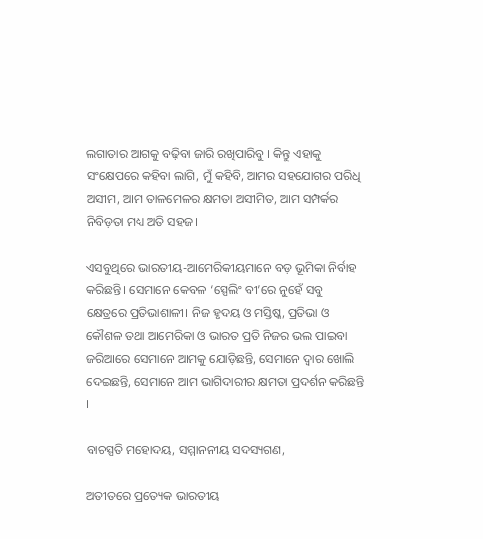ଲଗାତାର ଆଗକୁ ବଢ଼ିବା ଜାରି ରଖିପାରିବୁ । କିନ୍ତୁ ଏହାକୁ ସଂକ୍ଷେପରେ କହିବା ଲାଗି, ମୁଁ କହିବି, ଆମର ସହଯୋଗର ପରିଧି ଅସୀମ, ଆମ ତାଳମେଳର କ୍ଷମତା ଅସୀମିତ, ଆମ ସମ୍ପର୍କର ନିବିଡ଼ତା ମଧ୍ୟ ଅତି ସହଜ।

ଏସବୁଥିରେ ଭାରତୀୟ-ଆମେରିକୀୟମାନେ ବଡ଼ ଭୂମିକା ନିର୍ବାହ କରିଛନ୍ତି। ସେମାନେ କେବଳ ‘ସ୍ପେଲିଂ ବୀ’ରେ ନୁହେଁ ସବୁ କ୍ଷେତ୍ରରେ ପ୍ରତିଭାଶାଳୀ। ନିଜ ହୃଦୟ ଓ ମସ୍ତିଷ୍କ, ପ୍ରତିଭା ଓ କୌଶଳ ତଥା ଆମେରିକା ଓ ଭାରତ ପ୍ରତି ନିଜର ଭଲ ପାଇବା ଜରିଆରେ ସେମାନେ ଆମକୁ ଯୋଡ଼ିଛନ୍ତି, ସେମାନେ ଦ୍ୱାର ଖୋଲି ଦେଇଛନ୍ତି, ସେମାନେ ଆମ ଭାଗିଦାରୀର କ୍ଷମତା ପ୍ରଦର୍ଶନ କରିଛନ୍ତି ।

ବାଚସ୍ପତି ମହୋଦୟ, ସମ୍ମାନନୀୟ ସଦସ୍ୟଗଣ,

ଅତୀତରେ ପ୍ରତ୍ୟେକ ଭାରତୀୟ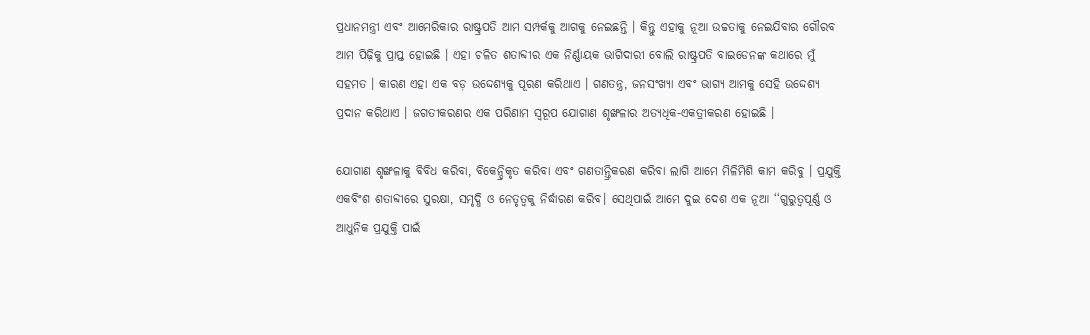ପ୍ରଧାନମନ୍ତ୍ରୀ ଏବଂ ଆମେରିକାର ରାଷ୍ଟ୍ରପତି ଆମ ସମ୍ପର୍କକୁ ଆଗକୁ ନେଇଛନ୍ତି । କିନ୍ତୁ ଏହାକୁ ନୂଆ ଉଚ୍ଚତାକୁ ନେଇଯିବାର ଗୌରବ ଆମ ପିଢ଼ିକୁ ପ୍ରାପ୍ତ ହୋଇଛି । ଏହା ଚଳିତ ଶତାବ୍ଦୀର ଏକ ନିର୍ଣ୍ଣାୟକ ଭାଗିଦାରୀ ବୋଲି ରାଷ୍ଟ୍ରପତି ବାଇଡେନଙ୍କ କଥାରେ ମୁଁ ସହମତ । କାରଣ ଏହା ଏକ ବଡ଼ ଉଦ୍ଦେଶ୍ୟକୁ ପୂରଣ କରିଥାଏ । ଗଣତନ୍ତ୍ର, ଜନସଂଖ୍ୟା ଏବଂ ଭାଗ୍ୟ ଆମକୁ ସେହି ଉଦ୍ଦେଶ୍ୟ ପ୍ରଦାନ କରିଥାଏ । ଜଗତୀକରଣର ଏକ ପରିଣାମ ସ୍ୱରୂପ ଯୋଗାଣ ଶୃଙ୍ଖଳାର ଅତ୍ୟଧିକ-ଏକତ୍ରୀକରଣ ହୋଇଛି ।

ଯୋଗାଣ ଶୃଙ୍ଖଳାକୁ ବିବିଧ କରିବା, ବିକେନ୍ଦ୍ରିକୃତ କରିବା ଏବଂ ଗଣତାନ୍ତ୍ରିକରଣ କରିବା ଲାଗି ଆମେ ମିଳିମିଶି କାମ କରିବୁ । ପ୍ରଯୁକ୍ତି ଏକବିଂଶ ଶତାବ୍ଦୀରେ ସୁରକ୍ଷା, ସମୃଦ୍ଧି ଓ ନେତୃତ୍ୱକୁ ନିର୍ଦ୍ଧାରଣ କରିବ। ସେଥିପାଇଁ ଆମେ ଦୁଇ ଦେଶ ଏକ ନୂଆ ‘‘ଗୁରୁତ୍ୱପୂର୍ଣ୍ଣ ଓ ଆଧୁନିକ ପ୍ରଯୁକ୍ତି ପାଇଁ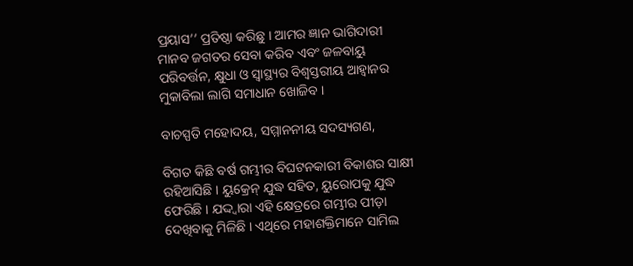ପ୍ରୟାସ’’ ପ୍ରତିଷ୍ଠା କରିଛୁ । ଆମର ଜ୍ଞାନ ଭାଗିଦାରୀ ମାନବ ଜଗତର ସେବା କରିବ ଏବଂ ଜଳବାୟୁ ପରିବର୍ତ୍ତନ, କ୍ଷୁଧା ଓ ସ୍ୱାସ୍ଥ୍ୟର ବିଶ୍ୱସ୍ତରୀୟ ଆହ୍ୱାନର ମୁକାବିଲା ଲାଗି ସମାଧାନ ଖୋଜିବ ।

ବାଚସ୍ପତି ମହୋଦୟ, ସମ୍ମାନନୀୟ ସଦସ୍ୟଗଣ,

ବିଗତ କିଛି ବର୍ଷ ଗମ୍ଭୀର ବିଘଟନକାରୀ ବିକାଶର ସାକ୍ଷୀ ରହିଆସିଛି । ୟୁକ୍ରେନ୍‌ ଯୁଦ୍ଧ ସହିତ, ୟୁରୋପକୁ ଯୁଦ୍ଧ ଫେରିଛି । ଯଦ୍ଦ୍ୱାରା ଏହି କ୍ଷେତ୍ରରେ ଗମ୍ଭୀର ପୀଡ଼ା ଦେଖିବାକୁ ମିଳିଛି । ଏଥିରେ ମହାଶକ୍ତିମାନେ ସାମିଲ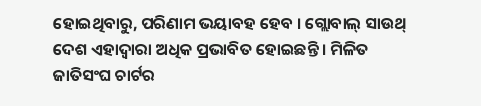ହୋଇଥିବାରୁ, ପରିଣାମ ଭୟାବହ ହେବ । ଗ୍ଲୋବାଲ୍‌ ସାଉଥ୍‌ ଦେଶ ଏହାଦ୍ୱାରା ଅଧିକ ପ୍ରଭାବିତ ହୋଇଛନ୍ତି । ମିଳିତ ଜାତିସଂଘ ଚାର୍ଟର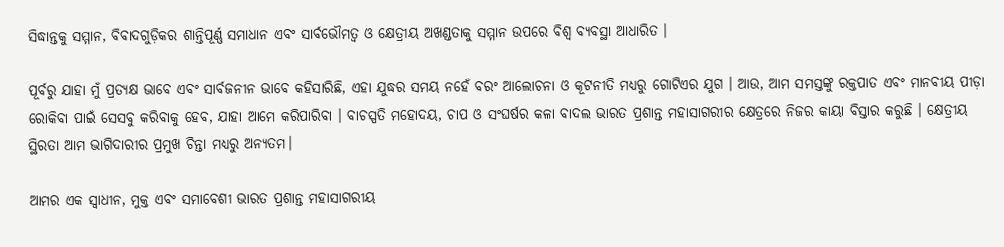ସିଦ୍ଧାନ୍ତକୁ ସମ୍ମାନ, ବିବାଦଗୁଡ଼ିକର ଶାନ୍ତିପୂର୍ଣ୍ଣ ସମାଧାନ ଏବଂ ସାର୍ବଭୌମତ୍ୱ ଓ କ୍ଷେତ୍ରୀୟ ଅଖଣ୍ଡତାକୁ ସମ୍ମାନ ଉପରେ ବିଶ୍ୱ ବ୍ୟବସ୍ଥା ଆଧାରିତ ।

ପୂର୍ବରୁ ଯାହା ମୁଁ ପ୍ରତ୍ୟକ୍ଷ ଭାବେ ଏବଂ ସାର୍ବଜନୀନ ଭାବେ କହିସାରିଛି, ଏହା ଯୁଦ୍ଧର ସମୟ ନହେଁ ବରଂ ଆଲୋଚନା ଓ କୂଟନୀତି ମଧ୍ୟରୁ ଗୋଟିଏର ଯୁଗ । ଆଉ, ଆମ ସମସ୍ତଙ୍କୁ ରକ୍ତପାତ ଏବଂ ମାନବୀୟ ପୀଡ଼ା ରୋକିବା ପାଇଁ ସେସବୁ କରିବାକୁ ହେବ, ଯାହା ଆମେ କରିପାରିବା । ବାଚସ୍ପତି ମହୋଦୟ, ଚାପ ଓ ସଂଘର୍ଷର କଳା ବାଦଲ ଭାରତ ପ୍ରଶାନ୍ତ ମହାସାଗରୀର କ୍ଷେତ୍ରରେ ନିଜର କାୟା ବିସ୍ତାର କରୁଛି । କ୍ଷେତ୍ରୀୟ ସ୍ଥିରତା ଆମ ଭାଗିଦାରୀର ପ୍ରମୁଖ ଚିନ୍ତା ମଧ୍ୟରୁ ଅନ୍ୟତମ।

ଆମର ଏକ ସ୍ୱାଧୀନ, ମୁକ୍ତ ଏବଂ ସମାବେଶୀ ଭାରତ ପ୍ରଶାନ୍ତ ମହାସାଗରୀୟ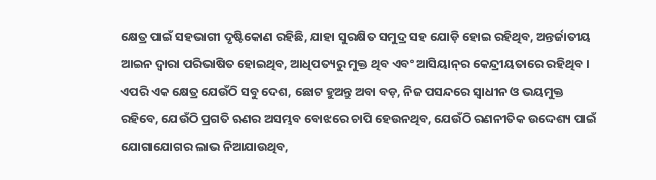କ୍ଷେତ୍ର ପାଇଁ ସହଭାଗୀ ଦୃଷ୍ଟିକୋଣ ରହିଛି, ଯାହା ସୁରକ୍ଷିତ ସମୁଦ୍ର ସହ ଯୋଡ଼ି ହୋଇ ରହିଥିବ, ଅନ୍ତର୍ଜାତୀୟ ଆଇନ ଦ୍ୱାରା ପରିଭାଷିତ ହୋଇଥିବ, ଆଧିପତ୍ୟରୁ ମୁକ୍ତ ଥିବ ଏବଂ ଆସିୟାନ୍‌ର କେନ୍ଦ୍ରୀୟତାରେ ରହିଥିବ । ଏପରି ଏକ କ୍ଷେତ୍ର ଯେଉଁଠି ସବୁ ଦେଶ, ଛୋଟ ହୁଅନ୍ତୁ ଅବା ବଡ଼, ନିଜ ପସନ୍ଦରେ ସ୍ୱାଧୀନ ଓ ଭୟମୁକ୍ତ ରହିବେ, ଯେଉଁଠି ପ୍ରଗତି ଋଣର ଅସମ୍ଭବ ବୋଝରେ ଚାପି ହେଉନଥିବ, ଯେଉଁଠି ରଣନୀତିକ ଉଦ୍ଦେଶ୍ୟ ପାଇଁ ଯୋଗାଯୋଗର ଲାଭ ନିଆଯାଉଥିବ,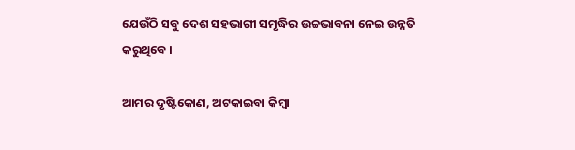ଯେଉଁଠି ସବୁ ଦେଶ ସହଭାଗୀ ସମୃଦ୍ଧିର ଉଚ୍ଚଭାବନା ନେଇ ଉନ୍ନତି କରୁଥିବେ ।

ଆମର ଦୃଷ୍ଟିକୋଣ, ଅଟକାଇବା କିମ୍ବା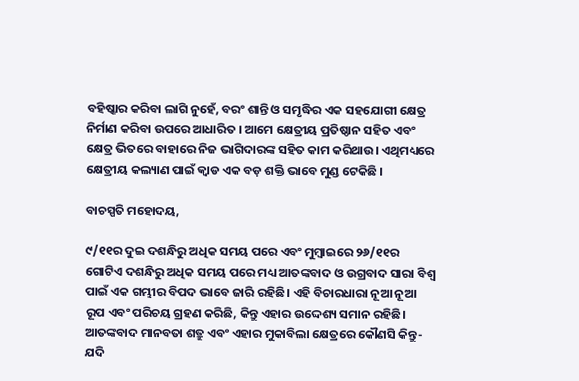ବହିଷ୍କାର କରିବା ଲାଗି ନୁହେଁ, ବରଂ ଶାନ୍ତି ଓ ସମୃଦ୍ଧିର ଏକ ସହଯୋଗୀ କ୍ଷେତ୍ର ନିର୍ମାଣ କରିବା ଉପରେ ଆଧାରିତ । ଆମେ କ୍ଷେତ୍ରୀୟ ପ୍ରତିଷ୍ଠାନ ସହିତ ଏବଂ କ୍ଷେତ୍ର ଭିତରେ ବାହାରେ ନିଜ ଭାଗିଦାରଙ୍କ ସହିତ କାମ କରିଥାଉ। ଏଥିମଧ୍ୟରେ କ୍ଷେତ୍ରୀୟ କଲ୍ୟାଣ ପାଇଁ କ୍ୱାଡ ଏକ ବଡ଼ ଶକ୍ତି ଭାବେ ମୁଣ୍ଡ ଟେକିଛି ।

ବାଚସ୍ପତି ମହୋଦୟ,

୯/୧୧ର ଦୁଇ ଦଶନ୍ଧିରୁ ଅଧିକ ସମୟ ପରେ ଏବଂ ମୁମ୍ବାଇରେ ୨୬/୧୧ର ଗୋଟିଏ ଦଶନ୍ଧିରୁ ଅଧିକ ସମୟ ପରେ ମଧ୍ୟ ଆତଙ୍କବାଦ ଓ ଉଗ୍ରବାଦ ସାରା ବିଶ୍ୱ ପାଇଁ ଏକ ଗମ୍ଭୀର ବିପଦ ଭାବେ ଜାରି ରହିଛି। ଏହି ବିଚାରଧାରା ନୂଆ ନୂଆ ରୂପ ଏବଂ ପରିଚୟ ଗ୍ରହଣ କରିଛି, କିନ୍ତୁ ଏହାର ଉଦ୍ଦେଶ୍ୟ ସମାନ ରହିଛି। ଆତଙ୍କବାଦ ମାନବତା ଶତ୍ରୁ ଏବଂ ଏହାର ମୁକାବିଲା କ୍ଷେତ୍ରରେ କୌଣସି କିନ୍ତୁ-ଯଦି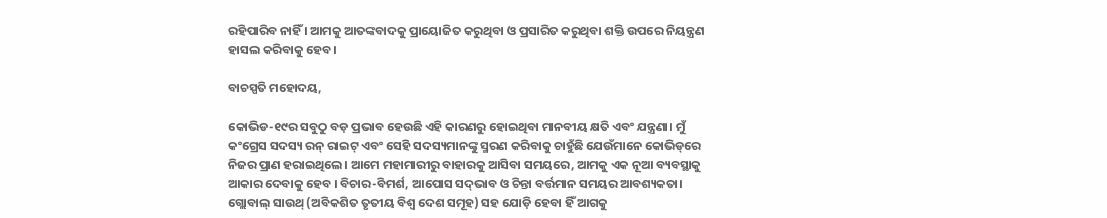ରହିପାରିବ ନାହିଁ । ଆମକୁ ଆତଙ୍କବାଦକୁ ପ୍ରାୟୋଜିତ କରୁଥିବା ଓ ପ୍ରସାରିତ କରୁଥିବା ଶକ୍ତି ଉପରେ ନିୟନ୍ତ୍ରଣ ହାସଲ କରିବାକୁ ହେବ।

ବାଚସ୍ପତି ମହୋଦୟ,

କୋଭିଡ-୧୯ର ସବୁଠୁ ବଡ଼ ପ୍ରଭାବ ହେଉଛି ଏହି କାରଣରୁ ହୋଇଥିବା ମାନବୀୟ କ୍ଷତି ଏବଂ ଯନ୍ତ୍ରଣା। ମୁଁ କଂଗ୍ରେସ ସଦସ୍ୟ ରନ୍‌ ରାଇଟ୍‌ ଏବଂ ସେହି ସଦସ୍ୟମାନଙ୍କୁ ସ୍ମରଣ କରିବାକୁ ଚାହୁଁଛି ଯେଉଁମାନେ କୋଭିଡ୍‌ରେ ନିଜର ପ୍ରାଣ ହରାଇଥିଲେ। ଆମେ ମହାମାରୀରୁ ବାହାରକୁ ଆସିବା ସମୟରେ, ଆମକୁ ଏକ ନୂଆ ବ୍ୟବସ୍ଥାକୁ ଆକାର ଦେବାକୁ ହେବ । ବିଚାର-ବିମର୍ଶ, ଆପୋସ ସଦ୍‌ଭାବ ଓ ଚିନ୍ତା ବର୍ତ୍ତମାନ ସମୟର ଆବଶ୍ୟକତା। ଗ୍ଲୋବାଲ୍‌ ସାଉଥ୍‌ (ଅବିକଶିତ ତୃତୀୟ ବିଶ୍ୱ ଦେଶ ସମୂହ) ସହ ଯୋଡ଼ି ହେବା ହିଁ ଆଗକୁ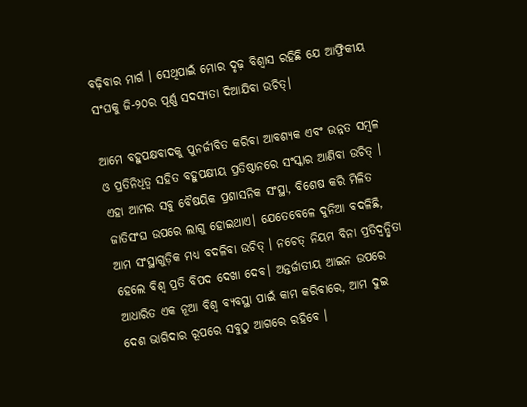ବଢ଼ିବାର ମାର୍ଗ । ସେଥିପାଇଁ ମୋର ଦୃଢ଼ ବିଶ୍ୱାସ ରହିଛି ଯେ ଆଫ୍ରିକୀୟ ସଂଘକୁ ଜି-୨୦ର ପୂର୍ଣ୍ଣ ସଦସ୍ୟତା ଦିଆଯିବା ଉଚିତ୍‌।

ଆମେ ବହୁପକ୍ଷବାଦକୁ ପୁନର୍ଜୀବିତ କରିବା ଆବଶ୍ୟକ ଏବଂ ଉନ୍ନତ ସମ୍ବଳ ଓ ପ୍ରତିନିଧିତ୍ୱ ସହିତ ବହୁପକ୍ଷୀୟ ପ୍ରତିଷ୍ଠାନରେ ସଂସ୍କାର ଆଣିବା ଉଚିତ୍‌ । ଏହା ଆମର ସବୁ ବୈଷୟିକ ପ୍ରଶାସନିକ ସଂସ୍ଥା, ବିଶେଷ କରି ମିଳିତ ଜାତିସଂଘ ଉପରେ ଲାଗୁ ହୋଇଥାଏ। ଯେତେବେଳେ ଦୁନିଆ ବଦଳିଛି, ଆମ ସଂସ୍ଥାଗୁଡ଼ିକ ମଧ୍ୟ ବଦଳିବା ଉଚିତ୍‌ । ନଚେତ୍‌ ନିୟମ ବିନା ପ୍ରତିଦ୍ୱନ୍ଦ୍ୱିତା ହେଲେ ବିଶ୍ୱ ପ୍ରତି ବିପଦ ଦେଖା ଦେବ। ଅନ୍ତର୍ଜାତୀୟ ଆଇନ ଉପରେ ଆଧାରିତ ଏକ ନୂଆ ବିଶ୍ୱ ବ୍ୟବସ୍ଥା ପାଇଁ କାମ କରିବାରେ, ଆମ ଦୁଇ ଦେଶ ଭାଗିଦାର ରୂପରେ ସବୁଠୁ ଆଗରେ ରହିବେ ।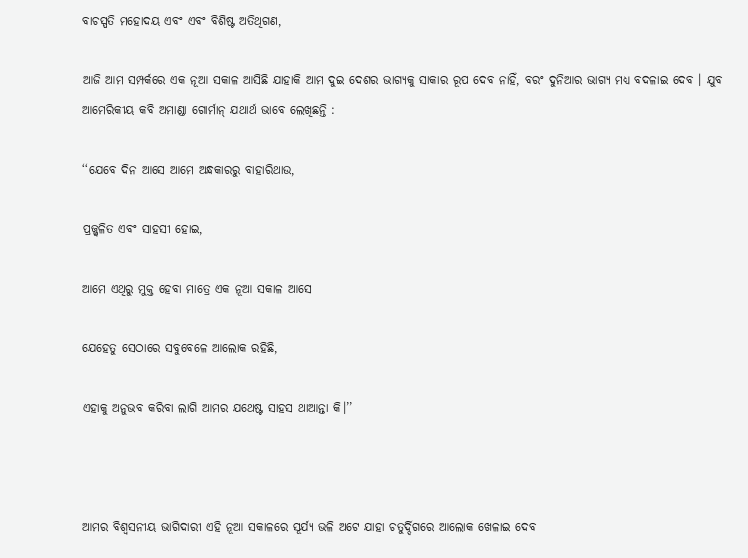ବାଚସ୍ପତି ମହୋଦୟ ଏବଂ ଏବଂ ବିଶିଷ୍ଟ ଅତିଥିଗଣ,

ଆଜି ଆମ ସମ୍ପର୍କରେ ଏକ ନୂଆ ସକାଳ ଆସିଛି ଯାହାକି ଆମ ଦୁଇ ଦେଶର ଭାଗ୍ୟକୁ ସାକାର ରୂପ ଦେବ ନାହିଁ, ବରଂ ଦୁନିଆର ଭାଗ୍ୟ ମଧ୍ୟ ବଦଳାଇ ଦେବ । ଯୁବ ଆମେରିକୀୟ କବି ଅମାଣ୍ଡା ଗୋର୍ମାନ୍‌ ଯଥାର୍ଥ ଭାବେ ଲେଖିଛନ୍ତି :

‘‘ଯେବେ ଦିନ ଆସେ ଆମେ ଅନ୍ଧକାରରୁ ବାହାରିଥାଉ,

ପ୍ରଜ୍ଜ୍ୱଳିତ ଏବଂ ସାହସୀ ହୋଇ,

ଆମେ ଏଥିରୁ ମୁକ୍ତ ହେବା ମାତ୍ରେ ଏକ ନୂଆ ସକାଳ ଆସେ

ଯେହେତୁ ସେଠାରେ ସବୁବେଳେ ଆଲୋକ ରହିଛି,

ଏହାକୁ ଅନୁଭବ କରିବା ଲାଗି ଆମର ଯଥେଷ୍ଟ ସାହସ ଥାଆନ୍ତା କି।’’



ଆମର ବିଶ୍ୱସନୀୟ ଭାଗିଦାରୀ ଏହି ନୂଆ ସକାଳରେ ସୂର୍ଯ୍ୟ ଭଳି ଅଟେ ଯାହା ଚତୁର୍ଦ୍ଦିଗରେ ଆଲୋକ ଖେଳାଇ ଦେବ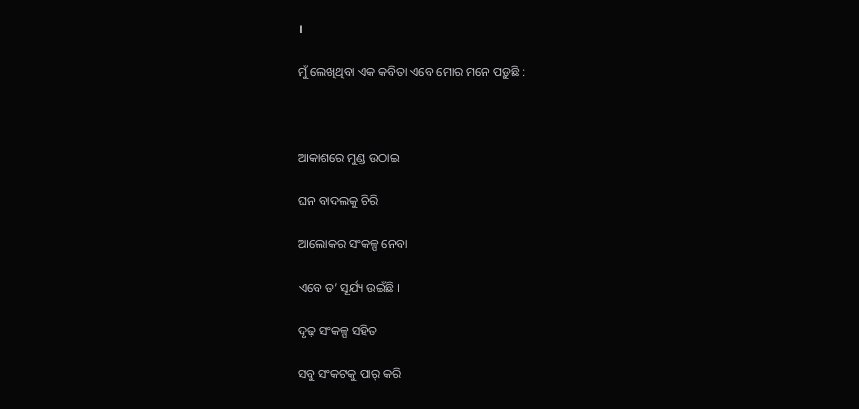।

ମୁଁ ଲେଖିଥିବା ଏକ କବିତା ଏବେ ମୋର ମନେ ପଡ଼ୁଛି :



ଆକାଶରେ ମୁଣ୍ଡ ଉଠାଇ

ଘନ ବାଦଲକୁ ଚିରି

ଆଲୋକର ସଂକଳ୍ପ ନେବା

ଏବେ ତ’ ସୂର୍ଯ୍ୟ ଉଇଁଛି ।

ଦୃଢ଼ ସଂକଳ୍ପ ସହିତ

ସବୁ ସଂକଟକୁ ପାର୍‌ କରି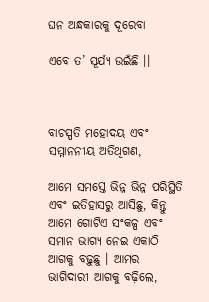ଘନ ଅନ୍ଧକାରକୁ ଦୂରେବା

ଏବେ ତ’ ସୂର୍ଯ୍ୟ ଉଇଁଛି ।।



ବାଚସ୍ପତି ମହୋଦୟ ଏବଂ ସମ୍ମାନନୀୟ ଅତିଥିଗଣ,

ଆମେ ସମସ୍ତେ ଭିନ୍ନ ଭିନ୍ନ ପରିସ୍ଥିତି ଏବଂ ଇତିହାସରୁ ଆସିଛୁ, କିନ୍ତୁ ଆମେ ଗୋଟିଏ ସଂକଳ୍ପ ଏବଂ ସମାନ ଭାଗ୍ୟ ନେଇ ଏକାଠି ଆଗକୁ ବଢ଼ୁଛୁ । ଆମର ଭାଗିଦାରୀ ଆଗକୁ ବଢ଼ିଲେ,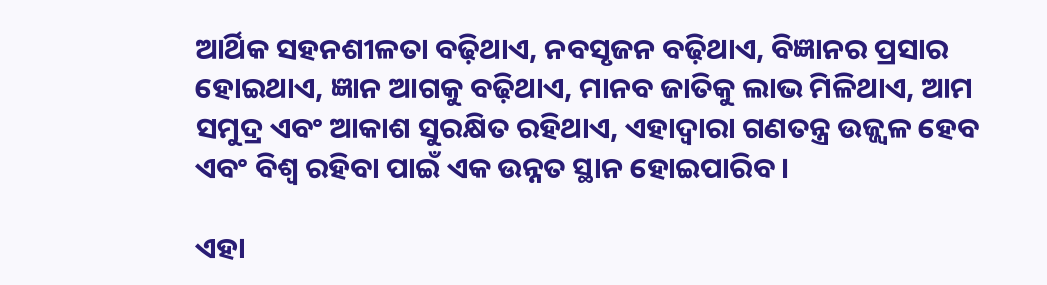ଆର୍ଥିକ ସହନଶୀଳତା ବଢ଼ିଥାଏ, ନବସୃଜନ ବଢ଼ିଥାଏ, ବିଜ୍ଞାନର ପ୍ରସାର ହୋଇଥାଏ, ଜ୍ଞାନ ଆଗକୁ ବଢ଼ିଥାଏ, ମାନବ ଜାତିକୁ ଲାଭ ମିଳିଥାଏ, ଆମ ସମୁଦ୍ର ଏବଂ ଆକାଶ ସୁରକ୍ଷିତ ରହିଥାଏ, ଏହାଦ୍ୱାରା ଗଣତନ୍ତ୍ର ଉଜ୍ଜ୍ୱଳ ହେବ ଏବଂ ବିଶ୍ୱ ରହିବା ପାଇଁ ଏକ ଉନ୍ନତ ସ୍ଥାନ ହୋଇପାରିବ ।

ଏହା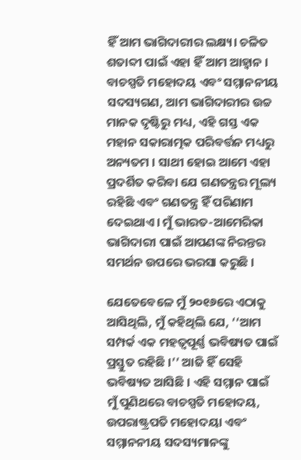ହିଁ ଆମ ଭାଗିଦାରୀର ଲକ୍ଷ୍ୟ। ଚଳିତ ଶତାବ୍ଦୀ ପାଇଁ ଏହା ହିଁ ଆମ ଆହ୍ୱାନ । ବାଚସ୍ପତି ମହୋଦୟ ଏବଂ ସମ୍ମାନନୀୟ ସଦସ୍ୟଗଣ, ଆମ ଭାଗିଦାରୀର ଉଚ୍ଚ ମାନକ ଦୃଷ୍ଟିରୁ ମଧ୍ୟ, ଏହି ଗସ୍ତ ଏକ ମହାନ ସକାରାତ୍ମକ ପରିବର୍ତ୍ତନ ମଧ୍ୟରୁ ଅନ୍ୟତମ । ସାଥୀ ହୋଇ ଆମେ ଏହା ପ୍ରଦର୍ଶିତ କରିବା ଯେ ଗଣତନ୍ତ୍ରର ମୂଲ୍ୟ ରହିଛି ଏବଂ ଗଣତନ୍ତ୍ର ହିଁ ପରିଣାମ ଦେଇଥାଏ। ମୁଁ ଭାରତ-ଆମେରିକା ଭାଗିଦାରୀ ପାଇଁ ଆପଣଙ୍କ ନିରନ୍ତର ସମର୍ଥନ ଉପରେ ଭରସା କରୁଛି ।

ଯେତେବେଳେ ମୁଁ ୨୦୧୬ରେ ଏଠାକୁ ଆସିଥିଲି, ମୁଁ କହିଥିଲି ଯେ, ‘‘ଆମ ସମ୍ପର୍କ ଏକ ମହତ୍ୱପୂର୍ଣ୍ଣ ଭବିଷ୍ୟତ ପାଇଁ ପ୍ରସ୍ତୁତ ରହିଛି ।’’ ଆଜି ହିଁ ସେହି ଭବିଷ୍ୟତ ଆସିଛି । ଏହି ସମ୍ମାନ ପାଇଁ ମୁଁ ପୁଣିଥରେ ବାଚସ୍ପତି ମହୋଦୟ, ଉପରାଷ୍ଟ୍ରପତି ମହୋଦୟା ଏବଂ ସମ୍ମାନନୀୟ ସଦସ୍ୟମାନଙ୍କୁ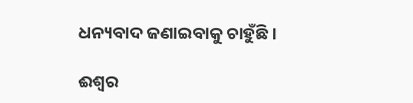ଧନ୍ୟବାଦ ଜଣାଇବାକୁ ଚାହୁଁଛି ।

ଈଶ୍ୱର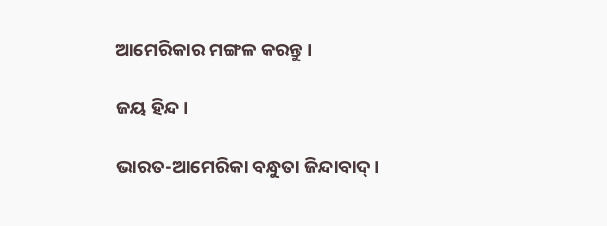ଆମେରିକାର ମଙ୍ଗଳ କରନ୍ତୁ ।

ଜୟ ହିନ୍ଦ।

ଭାରତ-ଆମେରିକା ବନ୍ଧୁତା ଜିନ୍ଦାବାଦ୍‌।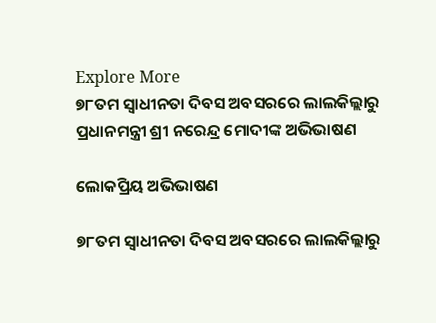Explore More
୭୮ତମ ସ୍ୱାଧୀନତା ଦିବସ ଅବସରରେ ଲାଲକିଲ୍ଲାରୁ ପ୍ରଧାନମନ୍ତ୍ରୀ ଶ୍ରୀ ନରେନ୍ଦ୍ର ମୋଦୀଙ୍କ ଅଭିଭାଷଣ

ଲୋକପ୍ରିୟ ଅଭିଭାଷଣ

୭୮ତମ ସ୍ୱାଧୀନତା ଦିବସ ଅବସରରେ ଲାଲକିଲ୍ଲାରୁ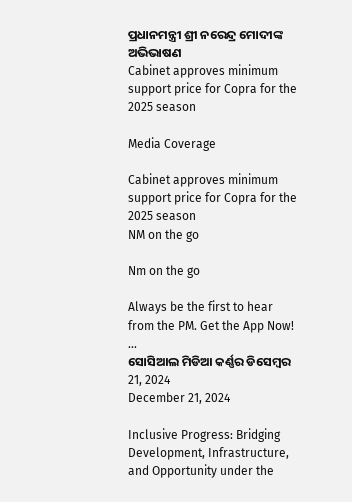ପ୍ରଧାନମନ୍ତ୍ରୀ ଶ୍ରୀ ନରେନ୍ଦ୍ର ମୋଦୀଙ୍କ ଅଭିଭାଷଣ
Cabinet approves minimum support price for Copra for the 2025 season

Media Coverage

Cabinet approves minimum support price for Copra for the 2025 season
NM on the go

Nm on the go

Always be the first to hear from the PM. Get the App Now!
...
ସୋସିଆଲ ମିଡିଆ କର୍ଣ୍ଣର ଡିସେମ୍ବର 21, 2024
December 21, 2024

Inclusive Progress: Bridging Development, Infrastructure, and Opportunity under the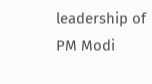leadership of PM Modi